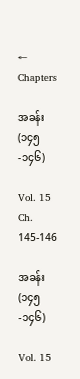← Chapters

အခန်း (၁၄၅-၁၄၆)

Vol. 15 Ch. 145-146

အခန်း (၁၄၅-၁၄၆)

Vol. 15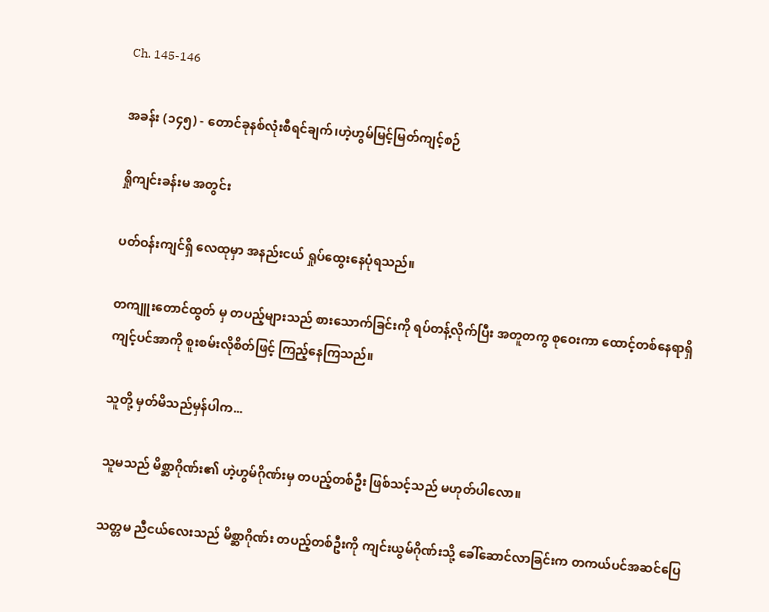Ch. 145-146

အခန်း (၁၄၅) - တောင်ခုနစ်လုံးစီရင်ချက်၊ဟဲ့ဟွမ်မြင့်မြတ်ကျင့်စဉ်

ရှိုကျင်းခန်းမ အတွင်း

ပတ်ဝန်းကျင်ရှိ လေထုမှာ အနည်းငယ် ရှုပ်ထွေးနေပုံရသည်။

တကျူးတောင်ထွတ် မှ တပည့်များသည် စားသောက်ခြင်းကို ရပ်တန့်လိုက်ပြီး အတူတကွ စုဝေးကာ ထောင့်တစ်နေရာရှိ ကျင့်ပင်အာကို စူးစမ်းလိုစိတ်ဖြင့် ကြည့်နေကြသည်။

သူတို့ မှတ်မိသည်မှန်ပါက...

သူမသည် မိစ္ဆာဂိုဏ်း၏ ဟဲ့ဟွမ်ဂိုဏ်းမှ တပည့်တစ်ဦး ဖြစ်သင့်သည် မဟုတ်ပါလော။

သတ္တမ ညီငယ်လေးသည် မိစ္ဆာဂိုဏ်း တပည့်တစ်ဦးကို ကျင်းယွမ်ဂိုဏ်းသို့ ခေါ်ဆောင်လာခြင်းက တကယ်ပင်အဆင်ပြေ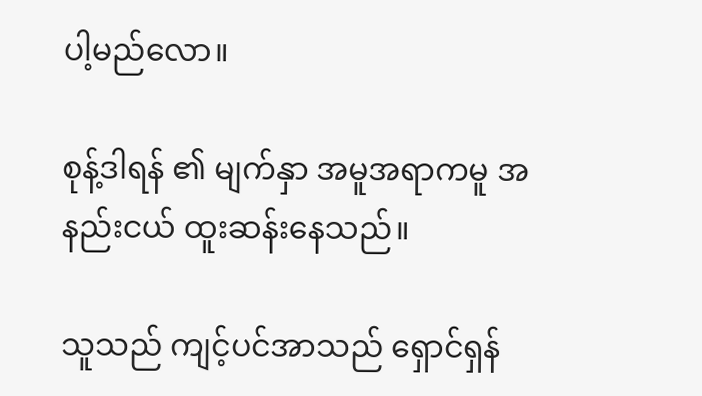ပါ့မည်‌လော။

စုန့်ဒါရန် ၏ မျက်နှာ အမူအရာကမူ အနည်းငယ် ထူးဆန်းနေသည်။

သူသည် ကျင့်ပင်အာသည် ရှောင်ရှန်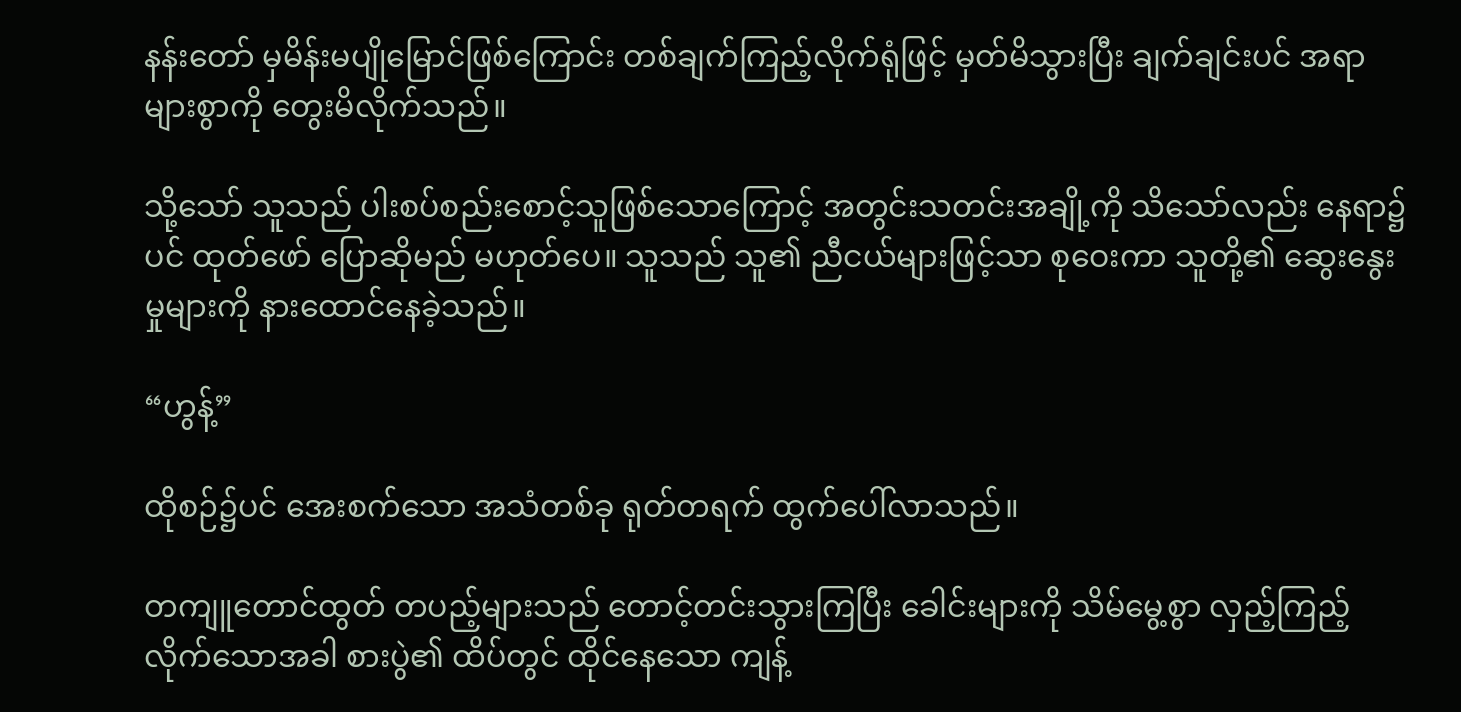နန်းတော် မှမိန်းမပျို‌မြောင်ဖြစ်ကြောင်း တစ်ချက်ကြည့်လိုက်ရုံဖြင့် မှတ်မိသွားပြီး ချက်ချင်းပင် အရာများစွာကို တွေးမိလိုက်သည်။

သို့သော် သူသည် ပါးစပ်စည်းစောင့်သူဖြစ်သောကြောင့် အတွင်းသတင်းအချို့ကို သိသော်လည်း နေရာ၌ပင် ထုတ်ဖော် ပြောဆိုမည် မဟုတ်ပေ။ သူသည် သူ၏ ညီငယ်များဖြင့်သာ စုဝေးကာ သူတို့၏ ဆွေးနွေးမှုများကို နားထောင်နေခဲ့သည်။

“ဟွန့်”

ထိုစဉ်၌ပင် အေးစက်သော အသံတစ်ခု ရုတ်တရက် ထွက်ပေါ်လာသည်။

တကျူတောင်ထွတ် တပည့်များသည် တောင့်တင်းသွားကြပြီး ခေါင်းများကို သိမ်မွေ့စွာ လှည့်ကြည့်လိုက်သောအခါ စားပွဲ၏ ထိပ်တွင် ထိုင်နေသော ကျန့်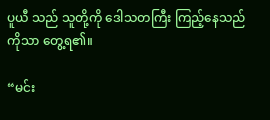ပူယီ သည် သူတို့ကို ဒေါသတကြီး ကြည့်နေသည်ကိုသာ တွေ့ရ၏။

“မင်း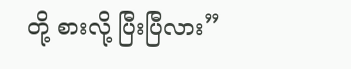တို့ စားလို့ ပြီးပြီလား”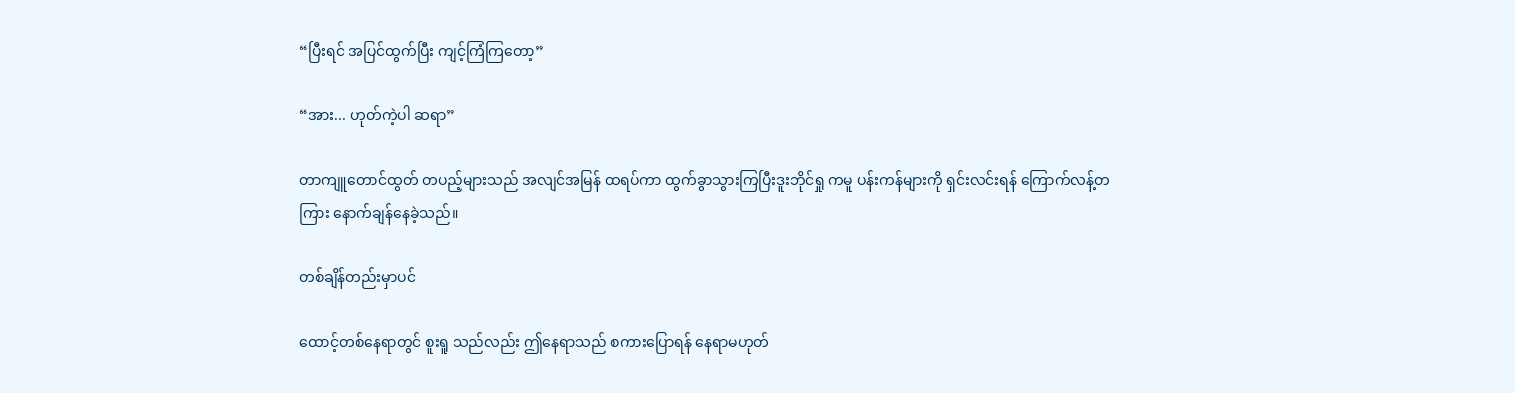“ပြီးရင် အပြင်ထွက်ပြီး ကျင့်ကြံကြတော့”

“အား... ဟုတ်ကဲ့ပါ ဆရာ”

တာကျူတောင်ထွတ် တပည့်များသည် အလျင်အမြန် ထရပ်ကာ ထွက်ခွာသွားကြပြီးဒူးဘိုင်ရှု ကမူ ပန်းကန်များကို ရှင်းလင်းရန် ကြောက်လန့်တကြား နောက်ချန်နေခဲ့သည်။

တစ်ချိန်တည်းမှာပင်

ထောင့်တစ်နေရာတွင် စူးရူ သည်လည်း ဤနေရာသည် စကားပြောရန် နေရာမဟုတ်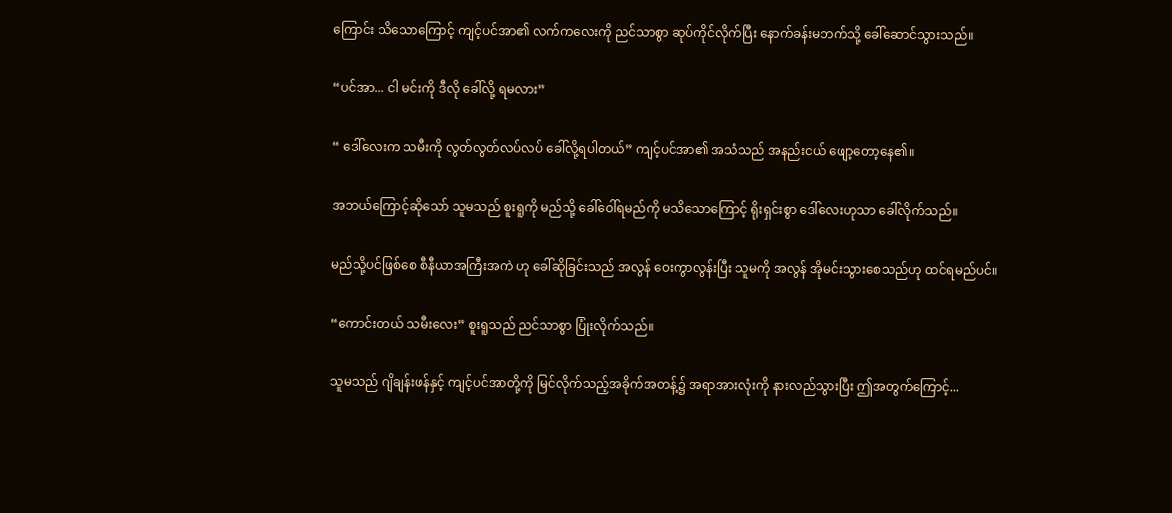ကြောင်း သိသောကြောင့် ကျင့်ပင်အာ၏ လက်ကလေးကို ညင်သာစွာ ဆုပ်ကိုင်လိုက်ပြီး နောက်ခန်းမဘက်သို့ ခေါ်ဆောင်သွားသည်။

“ပင်အာ... ငါ မင်းကို ဒီလို ခေါ်လို့ ရမလား”

“ ဒေါ်လေးက သမီးကို လွတ်လွတ်လပ်လပ် ခေါ်လို့ရပါတယ်” ကျင့်ပင်အာ၏ အသံသည် အနည်းငယ် ဖျော့တော့နေ၏။

အဘယ်ကြောင့်ဆိုသော် သူမသည် စူးရူကို မည်သို့ ခေါ်ဝေါ်ရမည်ကို မသိသောကြောင့် ရိုးရှင်းစွာ ဒေါ်လေးဟုသာ ခေါ်လိုက်သည်။

မည်သို့ပင်ဖြစ်စေ စီနီယာအကြီးအကဲ ဟု ခေါ်ဆိုခြင်းသည် အလွန် ဝေးကွာလွန်းပြီး သူမကို အလွန် အိုမင်းသွားစေသည်ဟု ထင်ရမည်ပင်။

“ကောင်းတယ် သမီးလေး” စူးရူသည် ညင်သာစွာ ပြုံးလိုက်သည်။

သူမသည် ဂျိချန်းဖန်နှင့် ကျင့်ပင်အာတို့ကို မြင်လိုက်သည့်အခိုက်အတန့်၌ အရာအားလုံးကို နားလည်သွားပြီး ဤအတွက်ကြောင့်...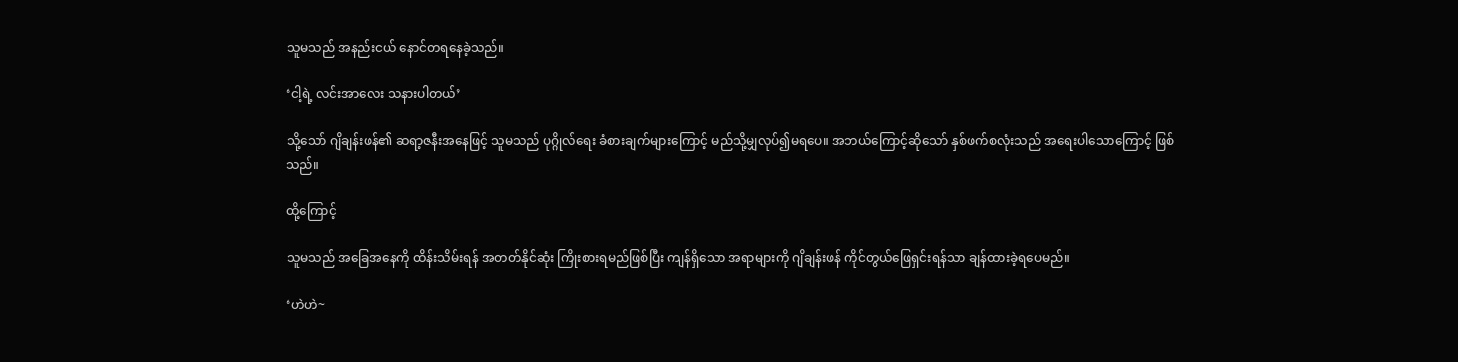သူမသည် အနည်းငယ် နောင်တရနေခဲ့သည်။

‘ငါ့ရဲ့ လင်းအာလေး သနားပါတယ်’

သို့သော် ဂျိချန်းဖန်၏ ဆရာ့ဇနီးအနေဖြင့် သူမသည် ပုဂ္ဂိုလ်ရေး ခံစားချက်များကြောင့် မည်သို့မျှလုပ်၍မရပေ။ အဘယ်ကြောင့်ဆိုသော် နှစ်ဖက်စလုံးသည် အရေးပါသောကြောင့် ဖြစ်သည်။

ထို့ကြောင့်

သူမသည် အခြေအနေကို ထိန်းသိမ်းရန် အတတ်နိုင်ဆုံး ကြိုးစားရမည်ဖြစ်ပြီး ကျန်ရှိသော အရာများကို ဂျိချန်းဖန် ကိုင်တွယ်ဖြေရှင်းရန်သာ ချန်ထားခဲ့ရပေမည်။

‘ဟဲဟဲ~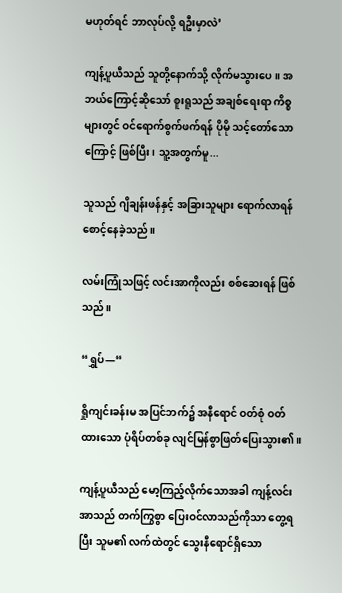မဟုတ်ရင် ဘာလုပ်လို့ ရဦးမှာလဲ’

ကျန့်ပူယီသည် သူတို့နောက်သို့ လိုက်မသွားပေ။ အဘယ်ကြောင့်ဆိုသော် စူးရူသည် အချစ်ရေးရာ ကိစ္စများတွင် ဝင်ရောက်စွက်ဖက်ရန် ပိုမို သင့်တော်သောကြောင့် ဖြစ်ပြီး၊ သူ့အတွက်မူ...

သူသည် ဂျိချန်းဖန်နှင့် အခြားသူများ ရောက်လာရန် စောင့်နေခဲ့သည်။

လမ်းကြုံသဖြင့် လင်းအာကိုလည်း စစ်ဆေးရန် ဖြစ်သည်။

“ရွှပ်—“

ရှိုကျင်းခန်းမ အပြင်ဘက်၌ အနီရောင် ဝတ်စုံ ဝတ်ထားသော ပုံရိပ်တစ်ခု လျင်မြန်စွာဖြတ်ပြေးသွား၏။

ကျန့်ပူယီသည် မော့ကြည့်လိုက်သောအခါ ကျန့်လင်းအာသည် တက်ကြွစွာ ပြေးဝင်လာသည်ကိုသာ တွေ့ရပြီး သူမ၏ လက်ထဲတွင် သွေးနီရောင်ရှိသော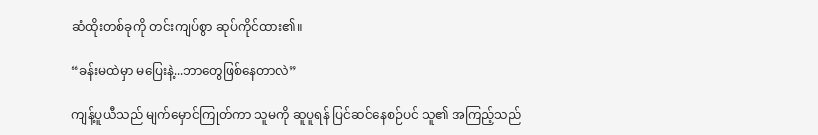ဆံထိုးတစ်ခုကို တင်းကျပ်စွာ ဆုပ်ကိုင်ထား၏။

“ခန်းမထဲမှာ မပြေးနဲ့...ဘာတွေဖြစ်နေတာလဲ”

ကျန့်ပူယီသည် မျက်မှောင်ကြုတ်ကာ သူမကို ဆူပူရန် ပြင်ဆင်နေစဉ်ပင် သူ၏ အကြည့်သည်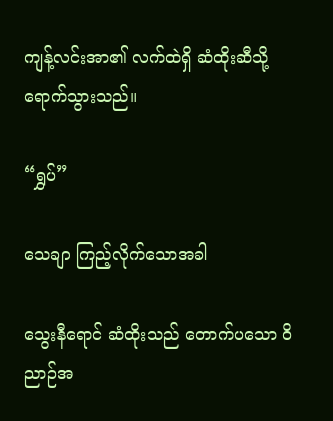ကျန့်လင်းအာ၏ လက်ထဲရှိ ဆံထိုးဆီသို့ ရောက်သွားသည်။

“ရွှပ်”

သေချာ ကြည့်လိုက်သောအခါ

သွေးနီရောင် ဆံထိုးသည် တောက်ပသော ဝိညာဉ်အ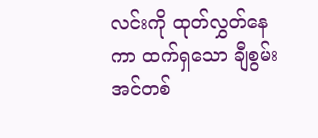လင်းကို ထုတ်လွှတ်နေကာ ထက်ရှသော ချီစွမ်းအင်တစ်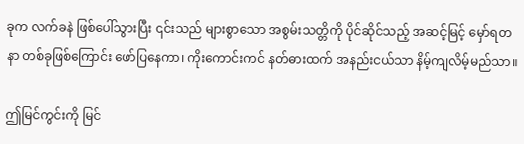ခုက လက်ခနဲ ဖြစ်ပေါ်သွားပြီး ၎င်းသည် များစွာသော အစွမ်းသတ္တိကို ပိုင်ဆိုင်သည့် အဆင့်မြင့် မှော်ရတနာ တစ်ခုဖြစ်ကြောင်း ဖော်ပြနေကာ၊ ကိုးကောင်းကင် နတ်ဓားထက် အနည်းငယ်သာ နိမ့်ကျလိမ့်မည်သာ။

ဤမြင်ကွင်းကို မြင်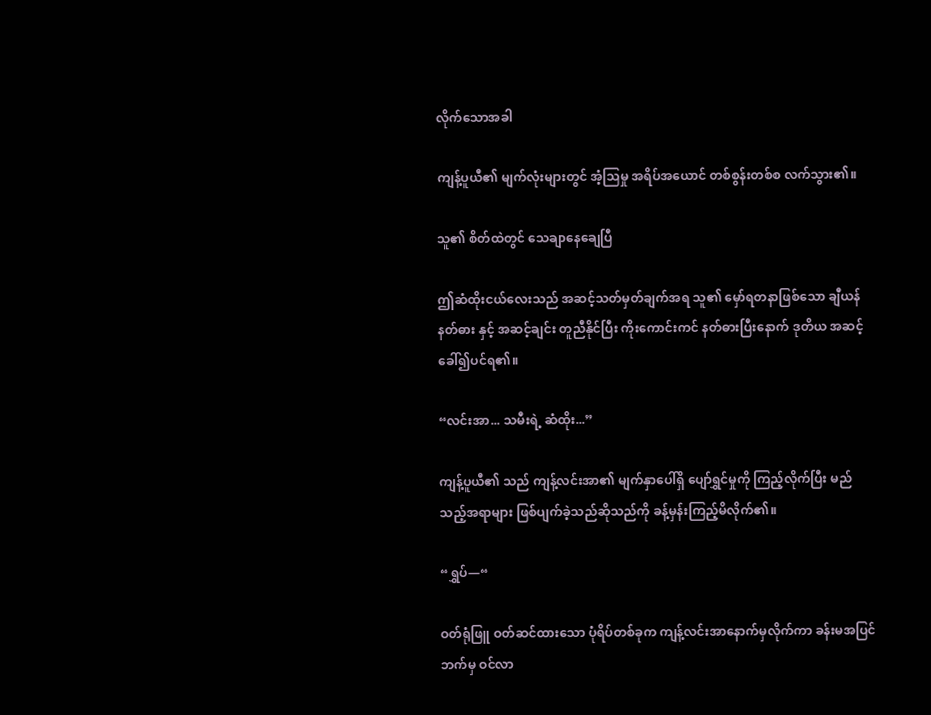လိုက်သောအခါ

ကျန့်ပူယီ၏ မျက်လုံးများတွင် အံ့သြမှု အရိပ်အယောင် တစ်စွန်းတစ်စ လက်သွား၏။

သူ၏ စိတ်ထဲတွင် သေချာနေချေပြီ

ဤဆံထိုးငယ်လေးသည် အဆင့်သတ်မှတ်ချက်အရ သူ၏ မှော်ရတနာဖြစ်သော ချီယန် နတ်ဓား နှင့် အဆင့်ချင်း တူညီနိုင်ပြီး ကိုးကောင်းကင် နတ်ဓားပြီးနောက် ဒုတိယ အဆင့်ခေါ်၍ပင်ရ၏။

“လင်းအာ... သမီးရဲ့ ဆံထိုး...”

ကျန့်ပူယီ၏ သည် ကျန့်လင်းအာ၏ မျက်နှာပေါ်ရှိ ပျော်ရွှင်မှုကို ကြည့်လိုက်ပြီး မည်သည့်အရာများ ဖြစ်ပျက်ခဲ့သည်ဆိုသည်ကို ခန့်မှန်းကြည့်မိလိုက်၏။

“ရွှပ်—“

ဝတ်ရုံဖြူ ဝတ်ဆင်ထားသော ပုံရိပ်တစ်ခုက ကျန့်လင်းအာနောက်မှလိုက်ကာ ခန်းမအပြင်ဘက်မှ ဝင်လာ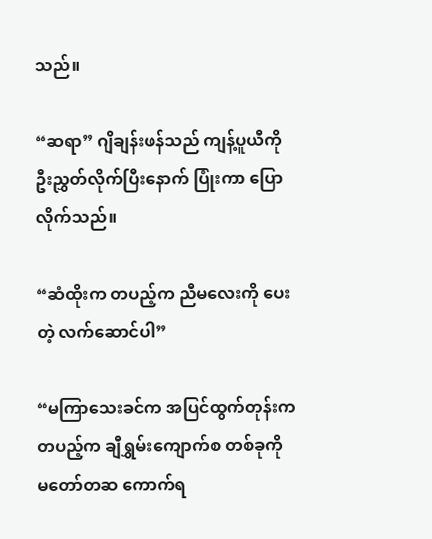သည်။

“ဆရာ” ဂျိချန်းဖန်သည် ကျန့်ပူယီကို ဦးညွှတ်လိုက်ပြီးနောက် ပြုံးကာ ပြောလိုက်သည်။

“ဆံထိုးက တပည့်က ညီမလေးကို ပေးတဲ့ လက်ဆောင်ပါ”

“မကြာသေးခင်က အပြင်ထွက်တုန်းက တပည့်က ချီရွှမ်းကျောက်စ တစ်ခုကို မတော်တဆ ကောက်ရ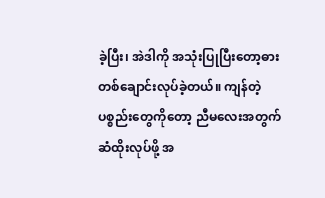ခဲ့ပြီး၊ အဲဒါကို အသုံးပြုပြီး‌တော့ဓားတစ်ချောင်းလုပ်ခဲ့တယ်။ ကျန်တဲ့ ပစ္စည်းတွေကိုတော့ ညီမလေးအတွက် ဆံထိုးလုပ်ဖို့ အ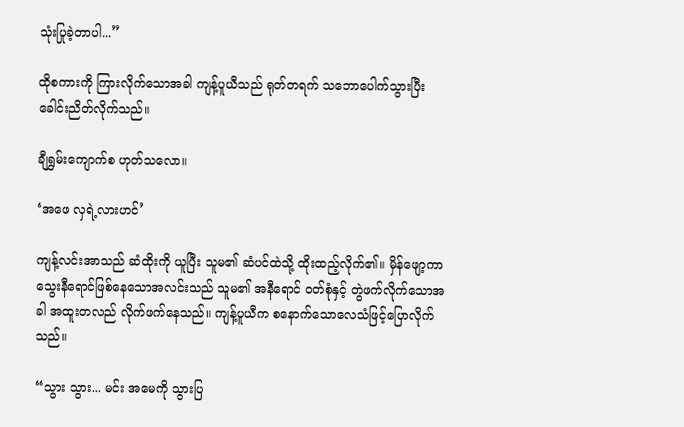သုံးပြုခဲ့တာပါ...”

ထိုစကားကို ကြားလိုက်သောအခါ ကျန့်ပူယီသည် ရုတ်တရက် သဘောပေါက်သွားပြီး ခေါင်းညိတ်လိုက်သည်။

ချီရွှမ်းကျောက်စ ဟုတ်သလော။

‘အဖေ လှရဲ့လားဟင်’

ကျန့်လင်းအာသည် ဆံထိုးကို ယူပြီး သူမ၏ ဆံပင်ထဲသို့ ထိုးထည့်လိုက်၏။ မှိန်ဖျော့ကာသွေးနီရောင်ဖြစ်‌နေသောအလင်းသည် သူမ၏ အနီရောင် ဝတ်စုံနှင့် တွဲဖက်လိုက်သောအခါ အထူးတလည် လိုက်ဖက်နေသည်။ ကျန့်ပူယီက စနောက်သောလေသံဖြင့်ပြောလိုက်သည်။

“သွား သွား... မင်း အမေကို သွားပြ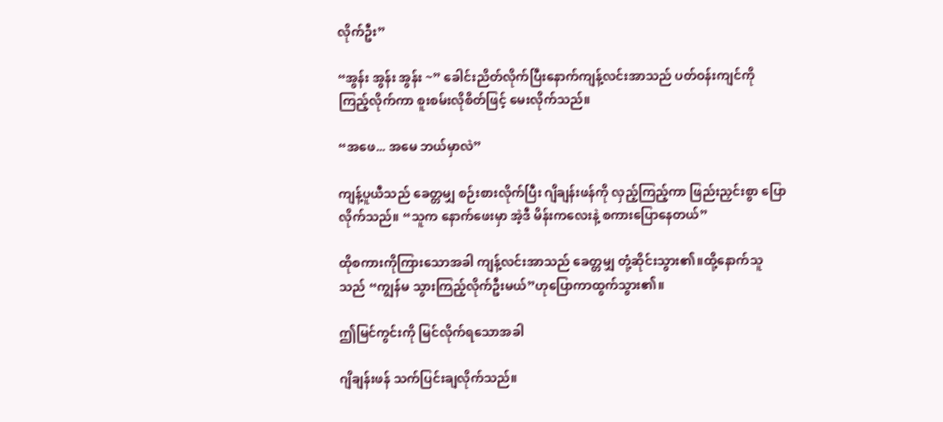လိုက်ဦး”

“အွန်း အွန်း အွန်း ~” ခေါင်းညိတ်လိုက်ပြီးနောက်ကျန့်လင်းအာသည် ပတ်ဝန်းကျင်ကို ကြည့်လိုက်ကာ စူးစမ်းလိုစိတ်ဖြင့် မေးလိုက်သည်။

“အဖေ... အမေ ဘယ်မှာလဲ”

ကျန့်ပူယီသည် ခေတ္တမျှ စဉ်းစားလိုက်ပြီး ဂျိချန်းဖန်ကို လှည့်ကြည့်ကာ ဖြည်းညှင်းစွာ ပြောလိုက်သည်။ “သူက နောက်ဖေးမှာ အဲ့ဒီ မိန်းကလေးနဲ့ စကားပြောနေတယ်”

ထိုစကားကိုကြားသောအခါ ကျန့်လင်းအာသည် ခေတ္တမျှ တုံ့ဆိုင်းသွား၏။ထို့နောက်သူသည် “ကျွန်မ သွားကြည့်လိုက်ဦးမယ်”ဟုပြောကာထွက်သွား၏။

ဤမြင်ကွင်းကို မြင်လိုက်ရသောအခါ

ဂျိချန်းဖန် သက်ပြင်းချလိုက်သည်။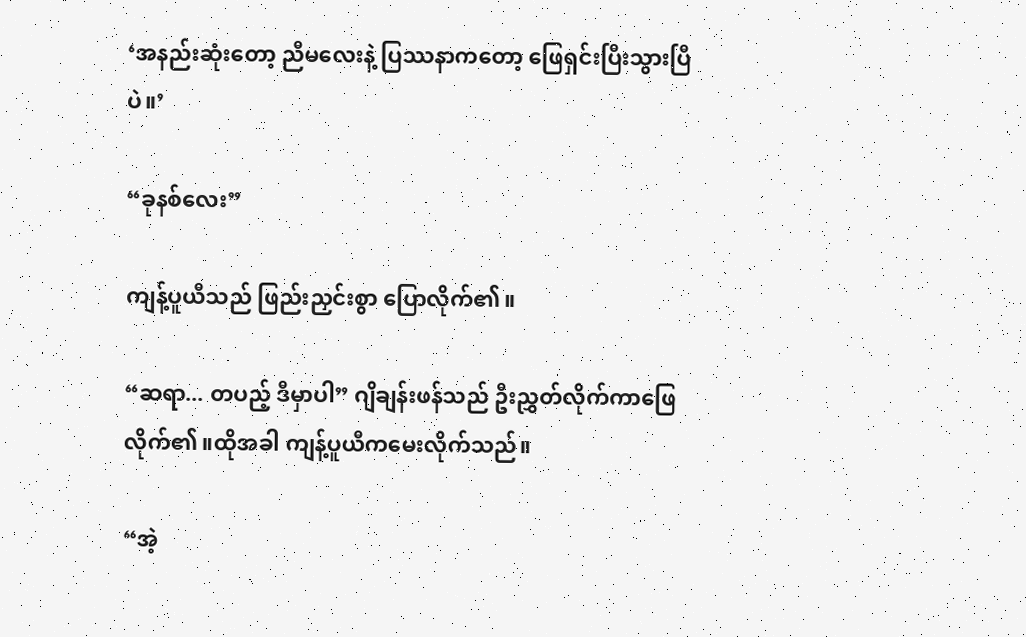‘အနည်းဆုံးတော့ ညီမလေးနဲ့ ပြဿနာကတော့ ဖြေရှင်းပြီးသွားပြီပဲ။’

“ခုနစ်လေး”

ကျန့်ပူယီသည် ဖြည်းညှင်းစွာ ပြောလိုက်၏။

“ဆရာ... တပည့် ဒီမှာပါ” ဂျိချန်းဖန်သည် ဦးညွှတ်လိုက်ကာဖြေလိုက်၏။ထိုအခါ ကျန့်ပူယီကမေးလိုက်သည်။

“အဲ့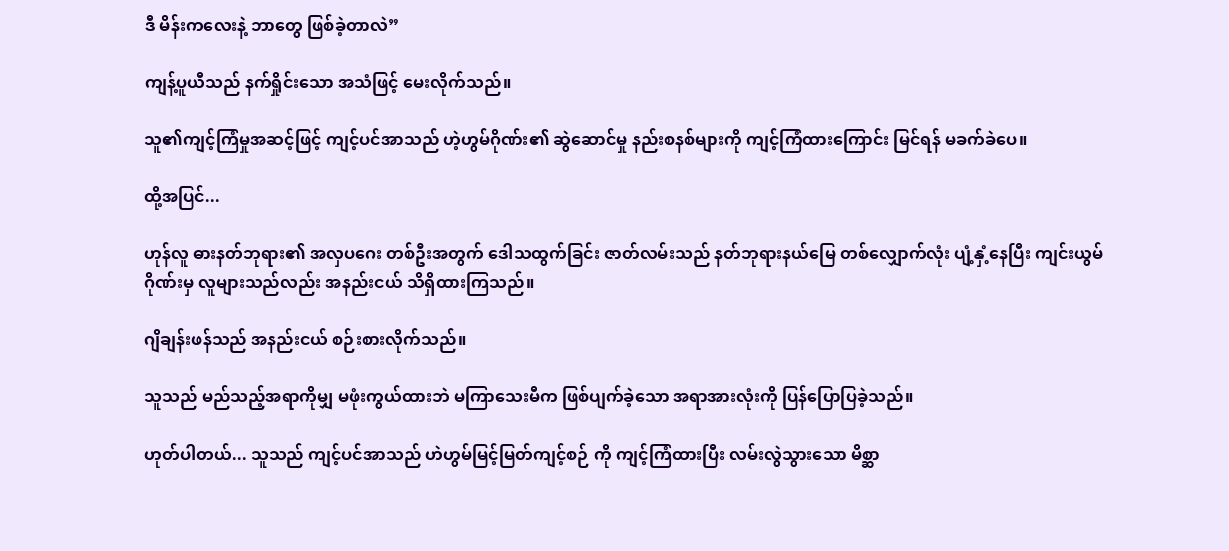ဒီ မိန်းကလေးနဲ့ ဘာတွေ ဖြစ်ခဲ့တာလဲ”

ကျန့်ပူယီသည် နက်ရှိုင်းသော အသံဖြင့် မေးလိုက်သည်။

သူ၏ကျင့်ကြံမှုအဆင့်ဖြင့် ကျင့်ပင်အာသည် ဟဲ့ဟွမ်ဂိုဏ်း၏ ဆွဲဆောင်မှု နည်းစနစ်များကို ကျင့်ကြံထားကြောင်း မြင်ရန် မခက်ခဲပေ။

ထို့အပြင်...

ဟုန်လူ ဓားနတ်ဘုရား၏ အလှပဂေး တစ်ဦးအတွက် ဒေါသထွက်ခြင်း ဇာတ်လမ်းသည် နတ်ဘုရားနယ်မြေ တစ်လျှောက်လုံး ပျံ့နှံ့နေပြီး ကျင်းယွမ်ဂိုဏ်းမှ လူများသည်လည်း အနည်းငယ် သိရှိထားကြသည်။

ဂျိချန်းဖန်သည် အနည်းငယ် စဉ်းစားလိုက်သည်။

သူသည် မည်သည့်အရာကိုမျှ မဖုံးကွယ်ထားဘဲ မကြာသေးမီက ဖြစ်ပျက်ခဲ့သော အရာအားလုံးကို ပြန်ပြောပြခဲ့သည်။

ဟုတ်ပါတယ်... သူသည် ကျင့်ပင်အာသည် ဟဲဟွမ်မြင့်မြတ်ကျင့်စဉ် ကို ကျင့်ကြံထားပြီး လမ်းလွဲသွားသော မိစ္ဆာ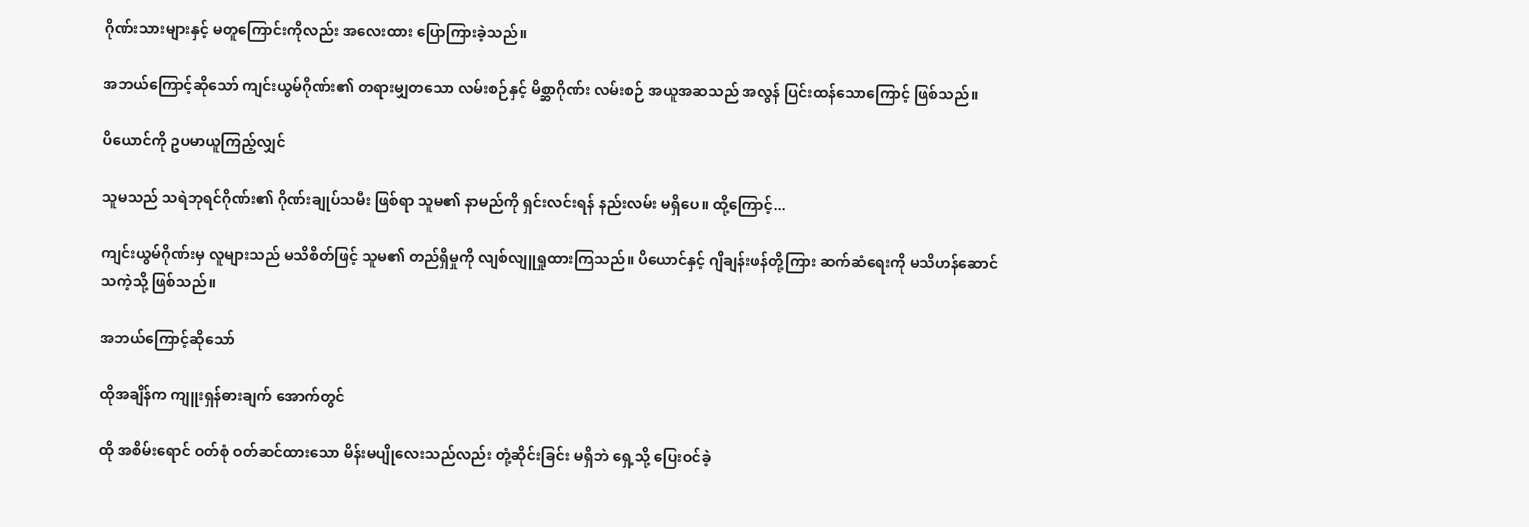ဂိုဏ်းသားများနှင့် မတူကြောင်းကိုလည်း အလေးထား ပြောကြားခဲ့သည်။

အဘယ်ကြောင့်ဆိုသော် ကျင်းယွမ်ဂိုဏ်း၏ တရားမျှတသော လမ်းစဉ်နှင့် မိစ္ဆာဂိုဏ်း လမ်းစဉ် အယူအဆသည် အလွန် ပြင်းထန်သောကြောင့် ဖြစ်သည်။

ပိယောင်ကို ဥပမာယူကြည့်လျှင်

သူမသည် သရဲဘုရင်ဂိုဏ်း၏ ဂိုဏ်းချုပ်သမီး ဖြစ်ရာ သူမ၏ နာမည်ကို ရှင်းလင်းရန် နည်းလမ်း မရှိပေ။ ထို့ကြောင့်...

ကျင်းယွမ်ဂိုဏ်းမှ လူများသည် မသိစိတ်ဖြင့် သူမ၏ တည်ရှိမှုကို လျစ်လျူရှုထားကြသည်။ ပိယောင်နှင့် ဂျိချန်းဖန်တို့ကြား ဆက်ဆံရေးကို မသိဟန်ဆောင်သကဲ့သို့ ဖြစ်သည်။

အဘယ်ကြောင့်ဆိုသော်

ထိုအချိန်က ကျူးရှန်ဓားချက် အောက်တွင်

ထို အစိမ်းရောင် ဝတ်စုံ ဝတ်ဆင်ထားသော မိန်းမပျိုလေးသည်လည်း တုံ့ဆိုင်းခြင်း မရှိဘဲ ရှေ့သို့ ပြေးဝင်ခဲ့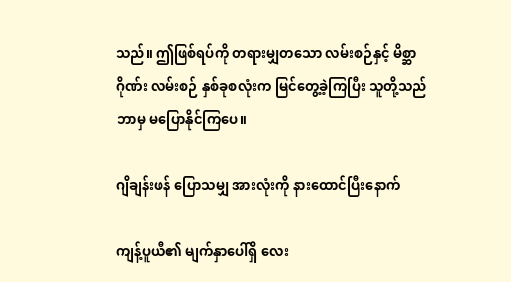သည်။ ဤဖြစ်ရပ်ကို တရားမျှတသော လမ်းစဉ်နှင့် မိစ္ဆာဂိုဏ်း လမ်းစဉ် နှစ်ခုစလုံးက မြင်တွေ့ခဲ့ကြပြီး သူတို့သည် ဘာမှ မပြောနိုင်ကြပေ။

ဂျိချန်းဖန် ပြောသမျှ အားလုံးကို နားထောင်ပြီးနောက်

ကျန့်ပူယီ၏ မျက်နှာပေါ်ရှိ လေး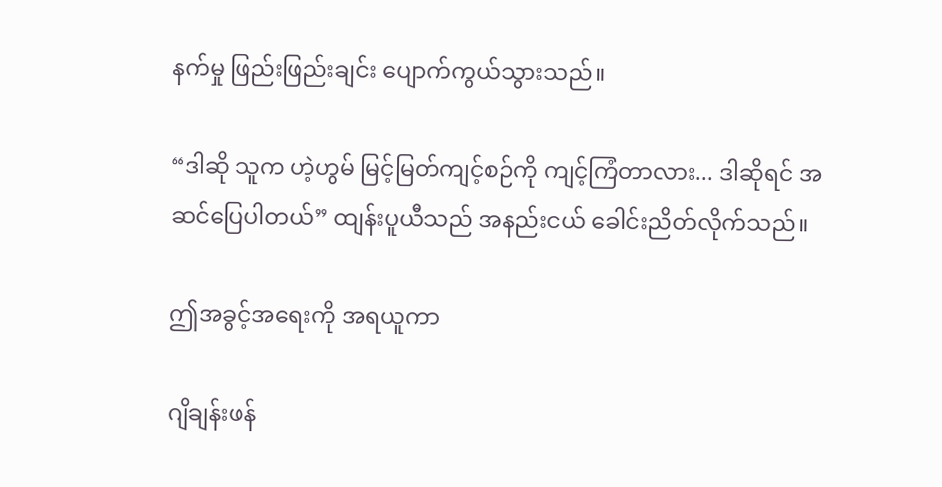နက်မှု ဖြည်းဖြည်းချင်း ပျောက်ကွယ်သွားသည်။

“ဒါဆို သူက ဟဲ့ဟွမ် မြင့်မြတ်ကျင့်စဉ်ကို ကျင့်ကြံတာလား... ဒါဆိုရင် အဆင်ပြေပါတယ်” ထျန်းပူယီသည် အနည်းငယ် ခေါင်းညိတ်လိုက်သည်။

ဤအခွင့်အရေးကို အရယူကာ

ဂျိချန်းဖန်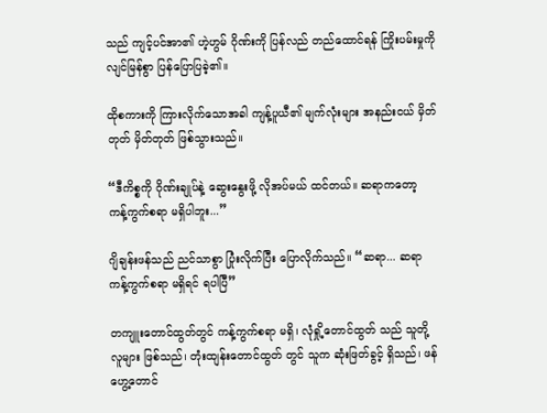သည် ကျင့်ပင်အာ၏ ဟဲ့ဟွမ် ဂိုဏ်းကို ပြန်လည် တည်ထောင်ရန် ကြိုးပမ်းမှုကို လျင်မြန်စွာ ပြန်ပြောပြခဲ့၏။

ထိုစကားကို ကြားလိုက်သောအခါ ကျန့်ပူယီ၏ မျက်လုံးများ အနည်းငယ် မှိတ်တုတ် မှိတ်တုတ် ဖြစ်သွားသည်။

“ဒီကိစ္စကို ဂိုဏ်းချုပ်နဲ့ ဆွေးနွေးဖို့ လိုအပ်မယ် ထင်တယ်။ ဆရာကတော့ ကန့်ကွက်စရာ မရှိပါဘူး...”

ဂျိချန်းဖန်သည် ညင်သာစွာ ပြုံးလိုက်ပြီး ပြောလိုက်သည်။ “ဆရာ... ဆရာ ကန့်ကွက်စရာ မရှိရင် ရပါပြီ”

တကျူးတောင်ထွတ်တွင် ကန့်ကွက်စရာ မရှိ၊ လုံရှို့တောင်ထွတ် သည် သူတို့လူများ ဖြစ်သည်၊ တုံးထျန်းတောင်ထွတ် တွင် သူက ဆုံးဖြတ်ခွင့် ရှိသည်၊ ဖန်ဟွေ့တောင်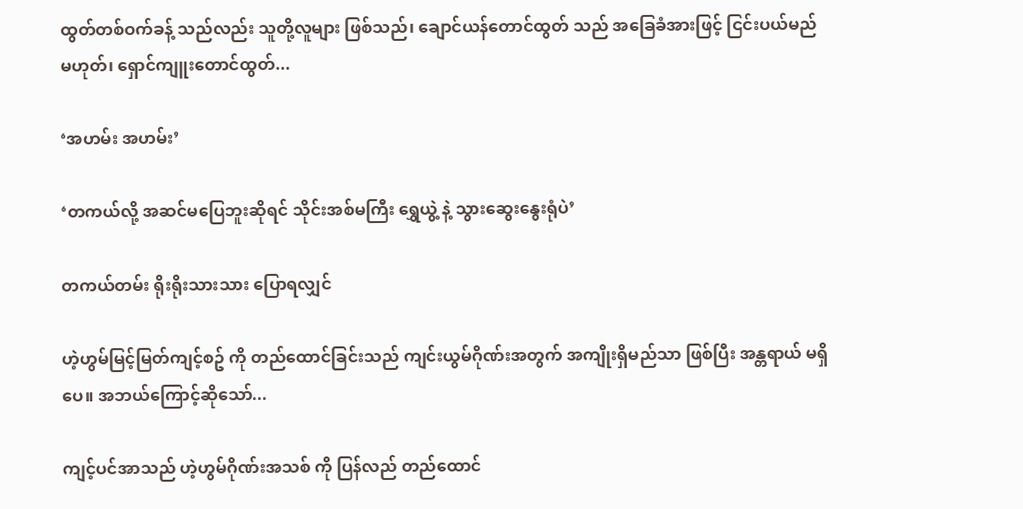ထွတ်တစ်ဝက်ခန့် သည်လည်း သူတို့လူများ ဖြစ်သည်၊ ချောင်ယန်တောင်ထွတ် သည် အခြေခံအားဖြင့် ငြင်းပယ်မည် မဟုတ်၊ ရှောင်ကျူးတောင်ထွတ်...

‘အဟမ်း အဟမ်း’

‘တကယ်လို့ အဆင်မပြေဘူးဆိုရင် သိုင်းအစ်မကြီး ရွှေယွဲ့ နဲ့ သွားဆွေးနွေးရုံပဲ’

တကယ်တမ်း ရိုးရိုးသားသား ပြောရလျှင်

ဟဲ့ဟွမ်မြင့်မြတ်ကျင့်စဥ် ကို တည်ထောင်ခြင်းသည် ကျင်းယွမ်ဂိုဏ်းအတွက် အကျိုးရှိမည်သာ ဖြစ်ပြီး အန္တရာယ် မရှိပေ။ အဘယ်ကြောင့်ဆိုသော်...

ကျင့်ပင်အာသည် ဟဲ့ဟွမ်ဂိုဏ်းအသစ် ကို ပြန်လည် တည်ထောင်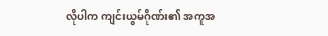လိုပါက ကျင်းယွမ်ဂိုဏ်း၏ အကူအ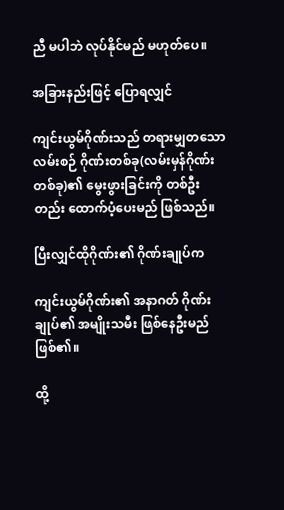ညီ မပါဘဲ လုပ်နိုင်မည် မဟုတ်ပေ။

အခြားနည်းဖြင့် ပြောရလျှင်

ကျင်းယွမ်ဂိုဏ်းသည် တရားမျှတသော လမ်းစဉ် ဂိုဏ်းတစ်ခု(လမ်းမှန်ဂိုဏ်းတစ်ခု)၏ မွေးဖွားခြင်းကို တစ်ဦးတည်း ထောက်ပံ့ပေးမည် ဖြစ်သည်။

ပြီးလျှင်ထိုဂိုဏ်း၏ ဂိုဏ်းချုပ်က

ကျင်းယွမ်ဂိုဏ်း၏ အနာဂတ် ဂိုဏ်းချုပ်၏ အမျိုးသမီး ဖြစ်နေဦးမည် ဖြစ်၏။

ထို့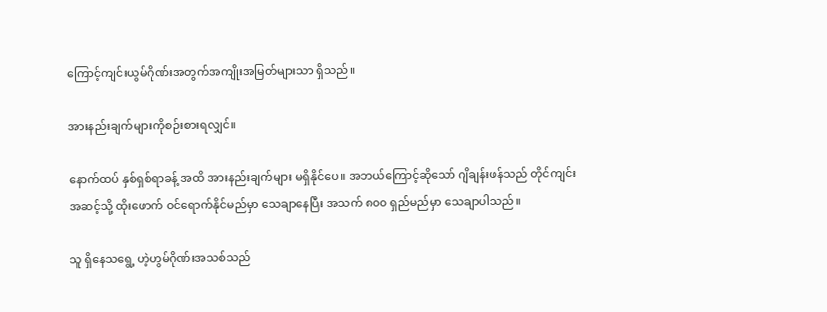ကြောင့်ကျင်းယွမ်ဂိုဏ်းအတွက်အကျိုးအမြတ်များသာ ရှိသည်။

အားနည်းချက်များကိုစဉ်းစားရလျှင်။

နောက်ထပ် နှစ်ရှစ်ရာခန့် အထိ အားနည်းချက်များ မရှိနိုင်ပေ။ အဘယ်ကြောင့်ဆိုသော် ဂျိချန်းဖန်သည် တိုင်ကျင်း အဆင့်သို့ ထိုးဖောက် ဝင်ရောက်နိုင်မည်မှာ သေချာနေပြီး အသက် ၈၀၀ ရှည်မည်မှာ သေချာပါသည်။

သူ ရှိနေသရွေ့ ဟဲ့ဟွမ်ဂိုဏ်းအသစ်သည်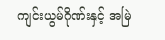ကျင်းယွမ်ဂိုဏ်းနှင့် အမြဲ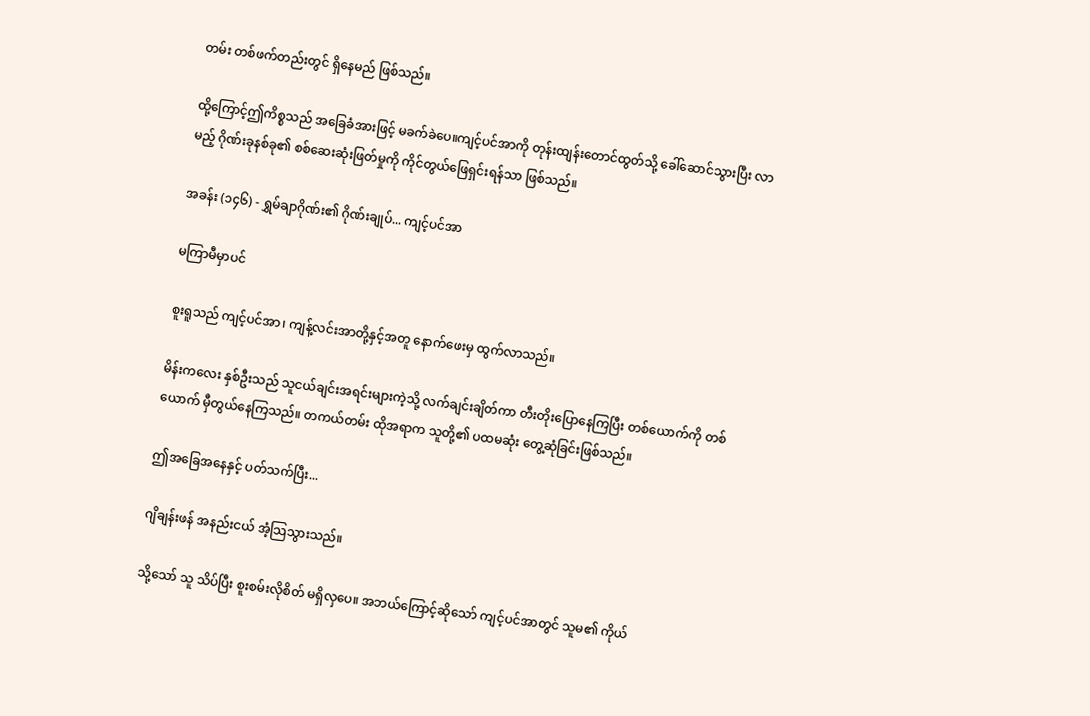တမ်း တစ်ဖက်တည်းတွင် ရှိနေမည် ဖြစ်သည်။

ထို့ကြောင့်ဤကိစ္စသည် အခြေခံအားဖြင့် မခက်ခဲပေ။ကျင့်ပင်အာကို တုန်းထျန်းတောင်ထွတ်သို့ ခေါ်ဆောင်သွားပြီး လာမည့် ဂိုဏ်းခုနစ်ခု၏ စစ်ဆေးဆုံးဖြတ်မှုကို ကိုင်တွယ်ဖြေရှင်းရန်သာ ဖြစ်သည်။

အခန်း (၁၄၆) - ရွှမ်ချာဂိုဏ်း၏ ဂိုဏ်းချုပ်... ကျင့်ပင်အာ

မကြာမီမှာပင်

စူးရူသည် ကျင့်ပင်အာ၊ ကျန့်လင်းအာတို့နှင့်အတူ နောက်ဖေးမှ ထွက်လာသည်။

မိန်းကလေး နှစ်ဦးသည် သူငယ်ချင်းအရင်းများကဲ့သို့ လက်ချင်းချိတ်ကာ တီးတိုးပြောနေကြပြီး တစ်ယောက်ကို တစ်ယောက် မှီတွယ်နေကြသည်။ တကယ်တမ်း ထိုအရာက သူတို့၏ ပထမဆုံး တွေ့ဆုံခြင်းဖြစ်သည်။

ဤအခြေအနေနှင့် ပတ်သက်ပြီး...

ဂျိချန်းဖန် အနည်းငယ် အံ့သြသွားသည်။

သို့သော် သူ သိပ်ပြီး စူးစမ်းလိုစိတ် မရှိလှပေ။ အဘယ်ကြောင့်ဆိုသော် ကျင့်ပင်အာတွင် သူမ၏ ကိုယ်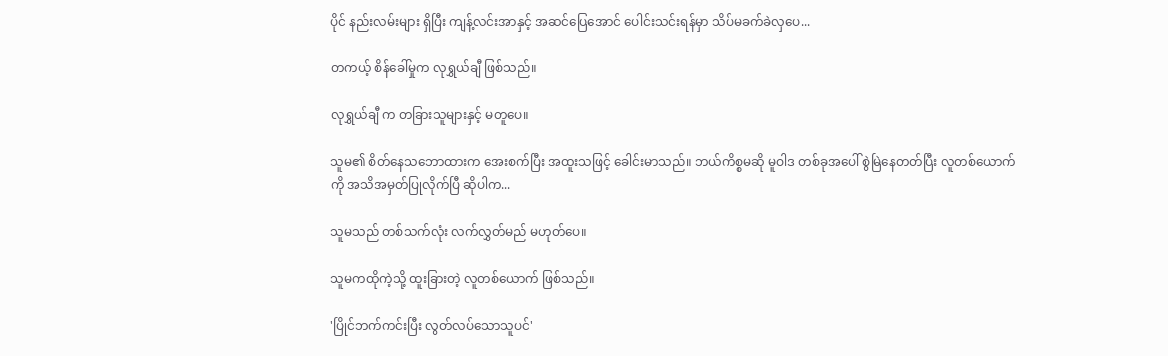ပိုင် နည်းလမ်းများ ရှိပြီး ကျန့်လင်းအာနှင့် အဆင်ပြေအောင် ပေါင်းသင်းရန်မှာ သိပ်မခက်ခဲလှပေ...

တကယ့် စိန်ခေါ်မှုက လုရွှယ်ချီ ဖြစ်သည်။

လုရွှယ်ချီ က တခြားသူများနှင့် မတူပေ။

သူမ၏ စိတ်နေသဘောထားက အေးစက်ပြီး အထူးသဖြင့် ခေါင်းမာသည်။ ဘယ်ကိစ္စမဆို မူဝါဒ တစ်ခုအပေါ် စွဲမြဲနေတတ်ပြီး လူတစ်ယောက်ကို အသိအမှတ်ပြုလိုက်ပြီ ဆိုပါက...

သူမသည် တစ်သက်လုံး လက်လွှတ်မည် မဟုတ်ပေ။

သူမကထိုကဲ့သို့ ထူးခြားတဲ့ လူတစ်ယောက် ဖြစ်သည်။

'ပြိုင်ဘက်ကင်းပြီး လွတ်လပ်သောသူပင်'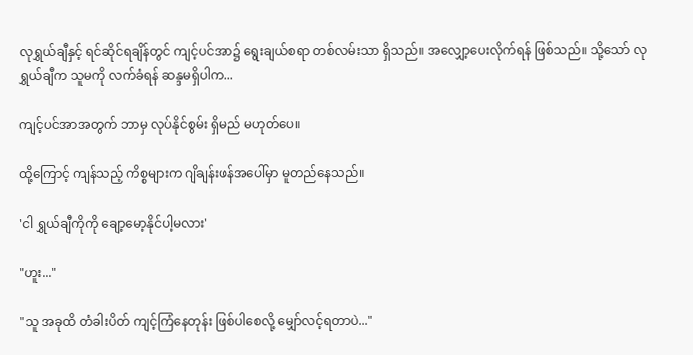လုရွှယ်ချီနှင့် ရင်ဆိုင်ရချိန်တွင် ကျင့်ပင်အာ၌ ရွေးချယ်စရာ တစ်လမ်းသာ ရှိသည်။ အလျှော့ပေးလိုက်ရန် ဖြစ်သည်။ သို့သော် လုရွှယ်ချီက သူမကို လက်ခံရန် ဆန္ဒမရှိပါက...

ကျင့်ပင်အာအတွက် ဘာမှ လုပ်နိုင်စွမ်း ရှိမည် မဟုတ်ပေ။

ထို့ကြောင့် ကျန်သည့် ကိစ္စများက ဂျိချန်းဖန်အပေါ်မှာ မူတည်နေသည်။

'ငါ ရွှယ်ချီကိုကို ချော့မော့နိုင်ပါ့မလား'

"ဟူး..."

"သူ အခုထိ တံခါးပိတ် ကျင့်ကြံနေတုန်း ဖြစ်ပါစေလို့ မျှော်လင့်ရတာပဲ..."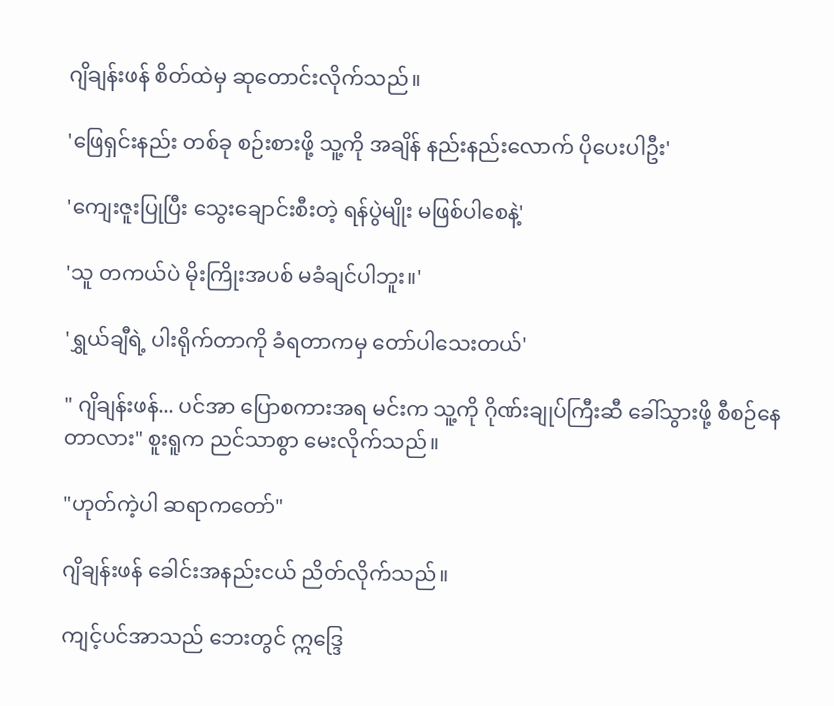ဂျိချန်းဖန် စိတ်ထဲမှ ဆုတောင်းလိုက်သည်။

'ဖြေရှင်းနည်း တစ်ခု စဉ်းစားဖို့ သူ့ကို အချိန် နည်းနည်းလောက် ပိုပေးပါဦး'

'ကျေးဇူးပြုပြီး သွေးချောင်းစီးတဲ့ ရန်ပွဲမျိုး မဖြစ်ပါစေနဲ့'

'သူ တကယ်ပဲ မိုးကြိုးအပစ် မခံချင်ပါဘူး။'

'ရွှယ်ချီရဲ့ ပါးရိုက်တာကို ခံရတာကမှ တော်ပါသေးတယ်'

" ဂျိချန်းဖန်... ပင်အာ ပြောစကားအရ မင်းက သူ့ကို ဂိုဏ်းချုပ်ကြီးဆီ ခေါ်သွားဖို့ စီစဉ်နေတာလား" စူးရူက ညင်သာစွာ မေးလိုက်သည်။

"ဟုတ်ကဲ့ပါ ဆရာကတော်"

ဂျိချန်းဖန် ခေါင်းအနည်းငယ် ညိတ်လိုက်သည်။

ကျင့်ပင်အာသည် ဘေးတွင် ဣဒ္ဒြေ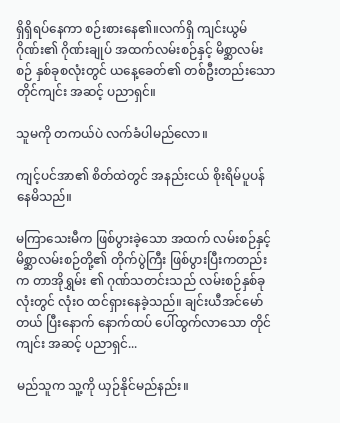ရှိရှိရပ်နေကာ စဉ်းစားနေ၏။လက်ရှိ ကျင်းယွမ်ဂိုဏ်း၏ ဂိုဏ်းချုပ် အထက်လမ်းစဉ်နှင့် မိစ္ဆာလမ်းစဉ် နှစ်ခုစလုံးတွင် ယနေ့ခေတ်၏ တစ်ဦးတည်းသော တိုင်ကျင်း အဆင့် ပညာရှင်။

သူမကို တကယ်ပဲ လက်ခံပါမည်လော။

ကျင့်ပင်အာ၏ စိတ်ထဲတွင် အနည်းငယ် စိုးရိမ်ပူပန်နေမိသည်။

မကြာသေးမီက ဖြစ်ပွားခဲ့သော အထက် လမ်းစဉ်နှင့် မိစ္ဆာလမ်းစဉ်တို့၏ တိုက်ပွဲကြီး ဖြစ်ပွားပြီးကတည်းက တာအိုရွှမ်း ၏ ဂုဏ်သတင်းသည် လမ်းစဉ်နှစ်ခုလုံးတွင် လုံးဝ ထင်ရှားနေခဲ့သည်။ ချင်းယီအင်မော်တယ် ပြီးနောက် နောက်ထပ် ပေါ်ထွက်လာသော တိုင်ကျင်း အဆင့် ပညာရှင်...

မည်သူက သူ့ကို ယှဉ်နိုင်မည်နည်း။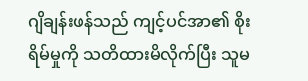ဂျိချန်းဖန်သည် ကျင့်ပင်အာ၏ စိုးရိမ်မှုကို သတိထားမိလိုက်ပြီး သူမ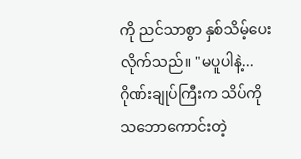ကို ညင်သာစွာ နှစ်သိမ့်ပေးလိုက်သည်။ "မပူပါနဲ့... ဂိုဏ်းချုပ်ကြီးက သိပ်ကို သဘောကောင်းတဲ့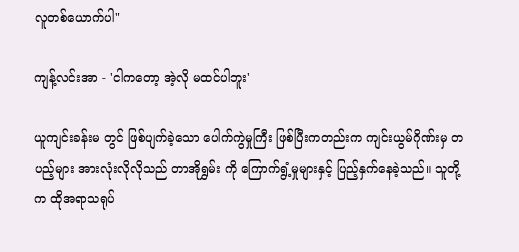လူတစ်ယောက်ပါ"

ကျန့်လင်းအာ - 'ငါကတော့ အဲ့လို မထင်ပါဘူး'

ယူကျင်းခန်းမ တွင် ဖြစ်ပျက်ခဲ့သော ပေါက်ကွဲမှုကြီး ဖြစ်ပြီးကတည်းက ကျင်းယွမ်ဂိုဏ်းမှ တပည့်များ အားလုံးလိုလိုသည် တာအိုရွှမ်း ကို ကြောက်ရွံ့မှုများနှင့် ပြည့်နှက်နေခဲ့သည်။ သူတို့က ထိုအရာသရုပ်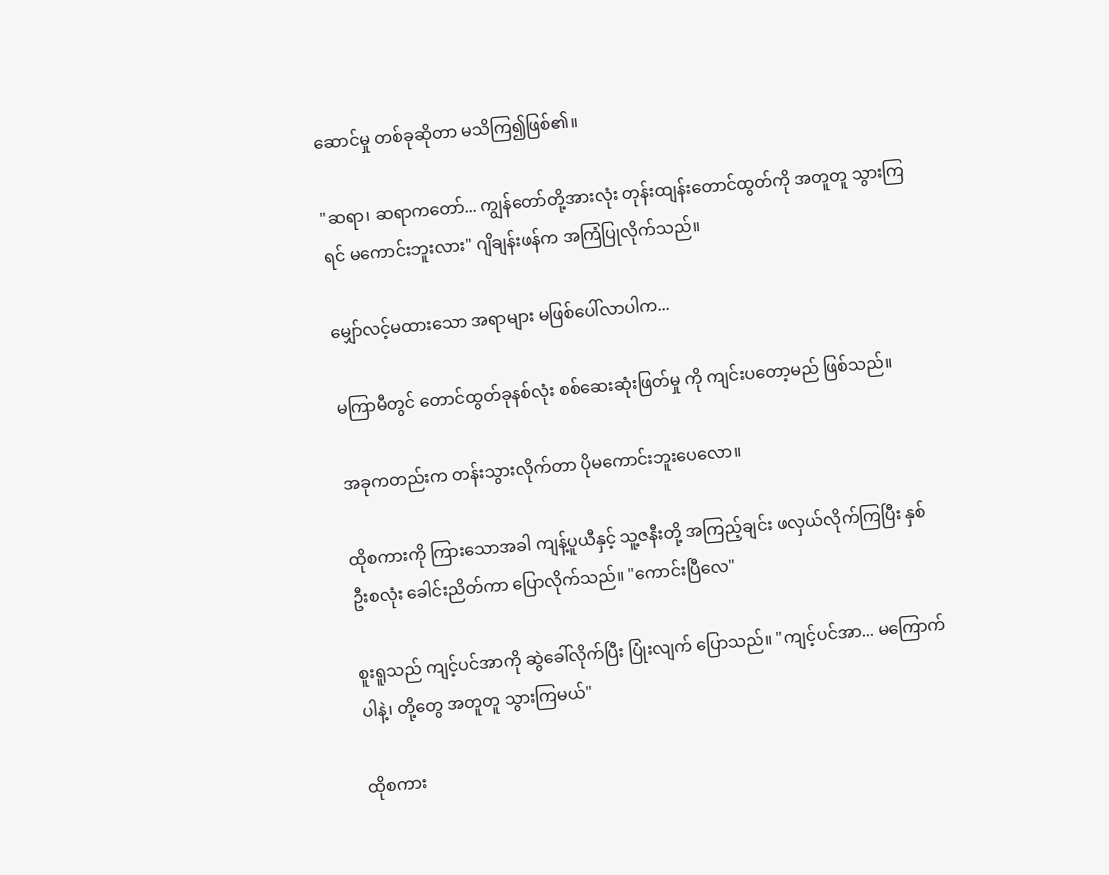ဆောင်မှု တစ်ခုဆိုတာ မသိကြ၍ဖြစ်၏။

"ဆရာ၊ ဆရာကတော်... ကျွန်တော်တို့အားလုံး တုန်းထျန်းတောင်ထွတ်ကို အတူတူ သွားကြရင် မကောင်းဘူးလား" ဂျိချန်းဖန်က အကြံပြုလိုက်သည်။

မျှော်လင့်မထားသော အရာများ မဖြစ်ပေါ်လာပါက...

မကြာမီတွင် တောင်ထွတ်ခုနစ်လုံး စစ်ဆေးဆုံးဖြတ်မှု ကို ကျင်းပတော့မည် ဖြစ်သည်။

အခုကတည်းက တန်းသွားလိုက်တာ ပိုမကောင်းဘူးပေလော။

ထိုစကားကို ကြားသောအခါ ကျန့်ပူယီနှင့် သူ့ဇနီးတို့ အကြည့်ချင်း ဖလှယ်လိုက်ကြပြီး နှစ်ဦးစလုံး ခေါင်းညိတ်ကာ ပြောလိုက်သည်။ "ကောင်းပြီလေ"

စူးရူသည် ကျင့်ပင်အာကို ဆွဲခေါ်လိုက်ပြီး ပြုံးလျက် ပြောသည်။ "ကျင့်ပင်အာ... မကြောက်ပါနဲ့၊ တို့တွေ အတူတူ သွားကြမယ်"

ထိုစကား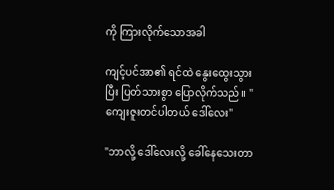ကို ကြားလိုက်သောအခါ

ကျင့်ပင်အာ၏ ရင်ထဲ နွေးထွေးသွားပြီး ပြတ်သားစွာ ပြောလိုက်သည်။ "ကျေးဇူးတင်ပါတယ် ဒေါ်လေး"

"ဘာလို့ ဒေါ်လေးလို့ ခေါ်နေသေးတာ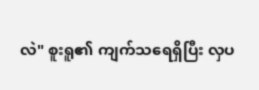လဲ" စူးရူ၏ ကျက်သရေရှိပြီး လှပ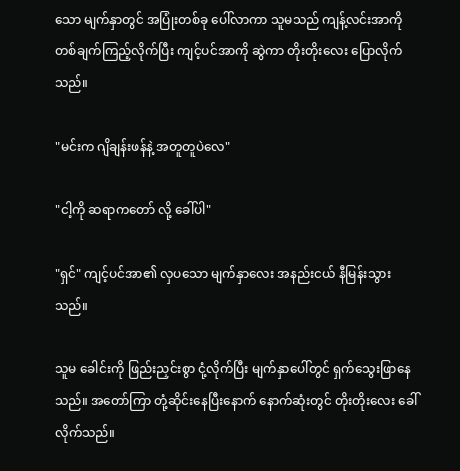သော မျက်နှာတွင် အပြုံးတစ်ခု ပေါ်လာကာ သူမသည် ကျန့်လင်းအာကို တစ်ချက်ကြည့်လိုက်ပြီး ကျင့်ပင်အာကို ဆွဲကာ တိုးတိုးလေး ပြောလိုက်သည်။

"မင်းက ဂျိချန်းဖန်နဲ့ အတူတူပဲလေ"

"ငါ့ကို ဆရာကတော် လို့ ခေါ်ပါ"

"ရှင်" ကျင့်ပင်အာ၏ လှပသော မျက်နှာလေး အနည်းငယ် နီမြန်းသွားသည်။

သူမ ခေါင်းကို ဖြည်းညှင်းစွာ ငုံ့လိုက်ပြီး မျက်နှာပေါ်တွင် ရှက်သွေးဖြာနေသည်။ အတော်ကြာ တုံ့ဆိုင်းနေပြီးနောက် နောက်ဆုံးတွင် တိုးတိုးလေး ခေါ်လိုက်သည်။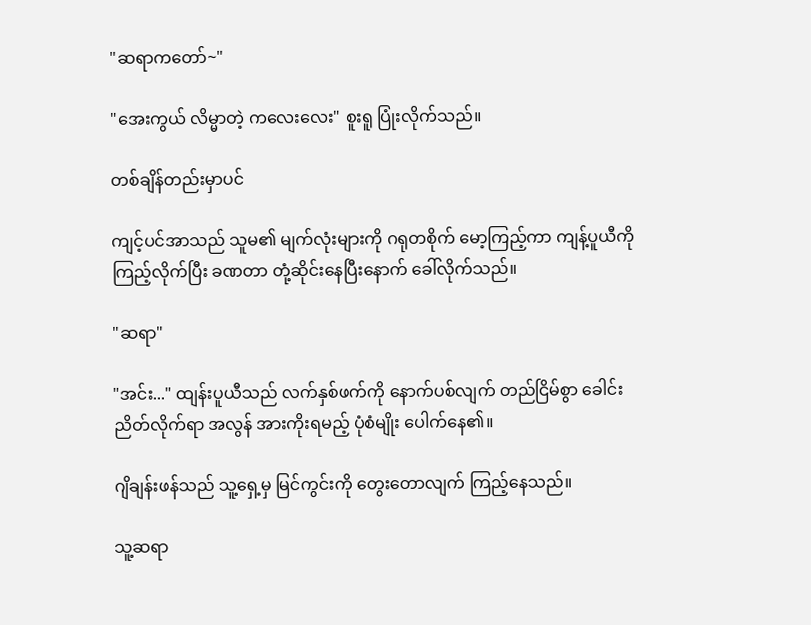"ဆရာကတော်~"

"အေးကွယ် လိမ္မာတဲ့ ကလေးလေး" စူးရူ ပြုံးလိုက်သည်။

တစ်ချိန်တည်းမှာပင်

ကျင့်ပင်အာသည် သူမ၏ မျက်လုံးများကို ဂရုတစိုက် မော့ကြည့်ကာ ကျန့်ပူယီကို ကြည့်လိုက်ပြီး ခဏတာ တုံ့ဆိုင်းနေပြီးနောက် ခေါ်လိုက်သည်။

"ဆရာ"

"အင်း..." ထျန်းပူယီသည် လက်နှစ်ဖက်ကို နောက်ပစ်လျက် တည်ငြိမ်စွာ ခေါင်းညိတ်လိုက်ရာ အလွန် အားကိုးရမည့် ပုံစံမျိုး ပေါက်နေ၏။

ဂျိချန်းဖန်သည် သူ့ရှေ့မှ မြင်ကွင်းကို တွေးတောလျက် ကြည့်နေသည်။

သူ့ဆရာ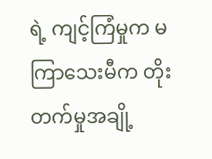ရဲ့ ကျင့်ကြံမှုက မကြာသေးမီက တိုးတက်မှုအချို့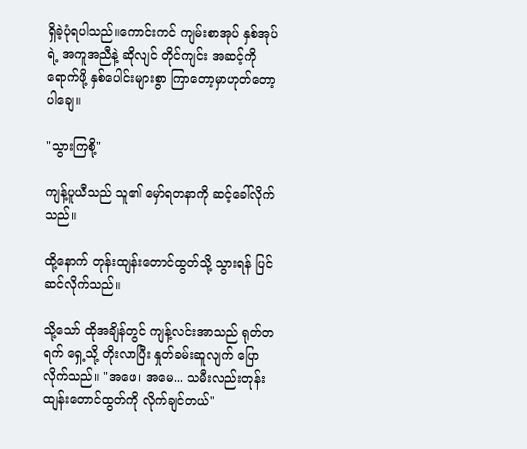ရှိခဲ့ပုံရပါသည်။ကောင်းကင် ကျမ်းစာအုပ် နှစ်အုပ်ရဲ့ အကူအညီနဲ့ ဆိုလျင် တိုင်ကျင်း အဆင့်ကို ရောက်ဖို့ နှစ်ပေါင်းများစွာ ကြာတော့မှာဟုတ်တော့ပါချေ။

"သွားကြစို့"

ကျန့်ပူယီသည် သူ၏ မှော်ရတနာကို ဆင့်ခေါ်လိုက်သည်။

ထို့နောက် တုန်းထျန်းတောင်ထွတ်သို့ သွားရန် ပြင်ဆင်လိုက်သည်။

သို့သော် ထိုအချိန်တွင် ကျန့်လင်းအာသည် ရုတ်တရက် ရှေ့သို့ တိုးလာပြီး နှုတ်ခမ်းဆူလျက် ပြောလိုက်သည်။ "အဖေ၊ အမေ... သမီးလည်းတုန်းထျန်းတောင်ထွတ်ကို လိုက်ချင်တယ်"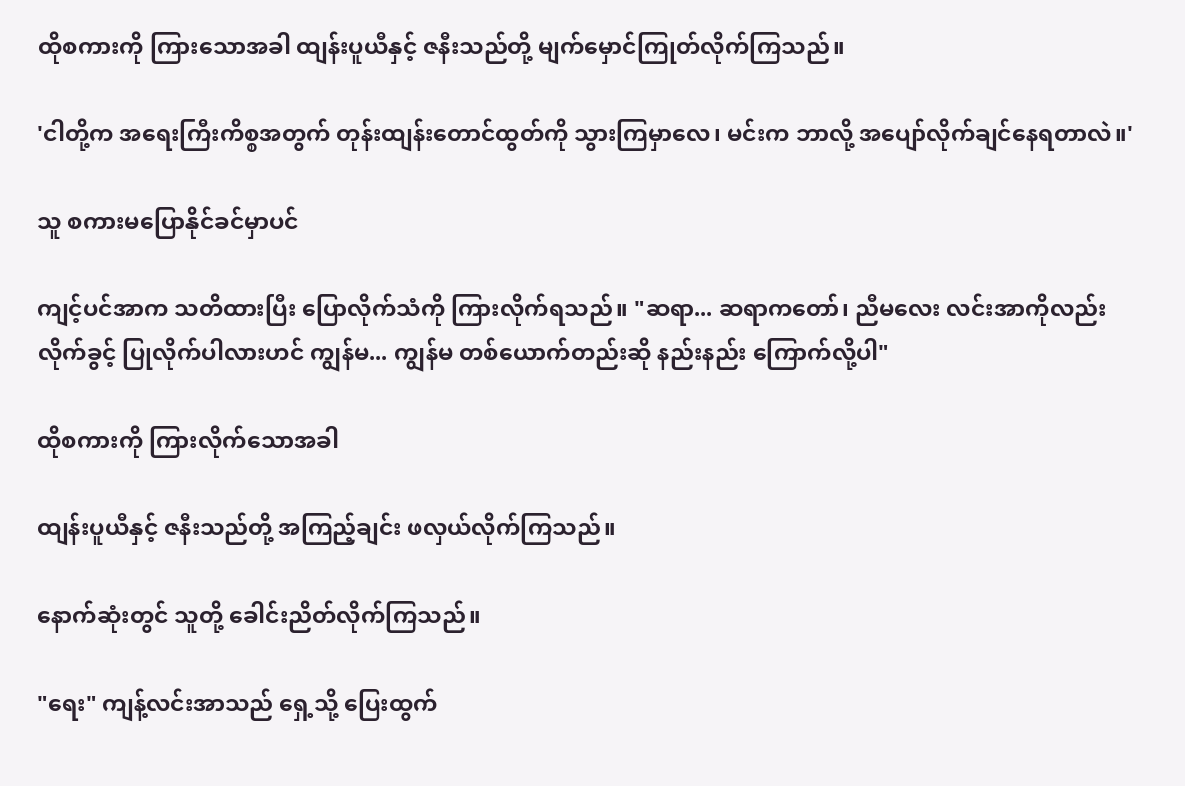ထိုစကားကို ကြားသောအခါ ထျန်းပူယီနှင့် ဇနီးသည်တို့ မျက်မှောင်ကြုတ်လိုက်ကြသည်။

'ငါတို့က အရေးကြီးကိစ္စအတွက် တုန်းထျန်းတောင်ထွတ်ကို သွားကြမှာလေ၊ မင်းက ဘာလို့ အပျော်လိုက်ချင်နေရတာလဲ။'

သူ စကားမပြောနိုင်ခင်မှာပင်

ကျင့်ပင်အာက သတိထားပြီး ပြောလိုက်သံကို ကြားလိုက်ရသည်။ "ဆရာ... ဆရာကတော်၊ ညီမလေး လင်းအာကိုလည်း လိုက်ခွင့် ပြုလိုက်ပါလားဟင် ကျွန်မ... ကျွန်မ တစ်ယောက်တည်းဆို နည်းနည်း ကြောက်လို့ပါ"

ထိုစကားကို ကြားလိုက်သောအခါ

ထျန်းပူယီနှင့် ဇနီးသည်တို့ အကြည့်ချင်း ဖလှယ်လိုက်ကြသည်။

နောက်ဆုံးတွင် သူတို့ ခေါင်းညိတ်လိုက်ကြသည်။

"ရေး" ကျန့်လင်းအာသည် ရှေ့သို့ ပြေးထွက်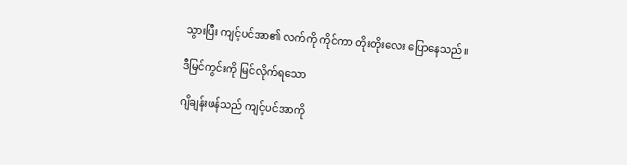သွားပြီး ကျင့်ပင်အာ၏ လက်ကို ကိုင်ကာ တိုးတိုးလေး ပြောနေသည်။

ဒီမြင်ကွင်းကို မြင်လိုက်ရသော

ဂျိချန်းဖန်သည် ကျင့်ပင်အာကို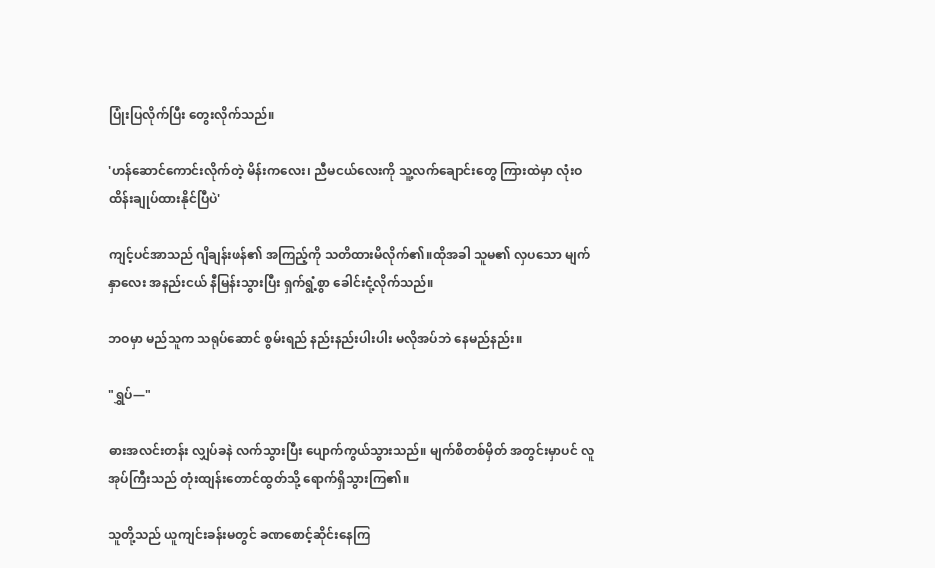ပြုံးပြလိုက်ပြီး တွေးလိုက်သည်။

'ဟန်ဆောင်ကောင်းလိုက်တဲ့ မိန်းကလေး၊ ညီမငယ်လေးကို သူ့လက်ချောင်းတွေ ကြားထဲမှာ လုံးဝ ထိန်းချုပ်ထားနိုင်ပြီပဲ'

ကျင့်ပင်အာသည် ဂျိချန်းဖန်၏ အကြည့်ကို သတိထားမိလိုက်၏။ထိုအခါ သူမ၏ လှပသော မျက်နှာလေး အနည်းငယ် နီမြန်းသွားပြီး ရှက်ရွံ့စွာ ခေါင်းငုံ့လိုက်သည်။

ဘဝမှာ မည်သူက သရုပ်ဆောင် စွမ်းရည် နည်းနည်းပါးပါး မလိုအပ်ဘဲ နေမည်နည်း။

"ရွှပ်—"

ဓားအလင်းတန်း လျှပ်ခနဲ လက်သွားပြီး ပျောက်ကွယ်သွားသည်။ မျက်စိတစ်မှိတ် အတွင်းမှာပင် လူအုပ်ကြီးသည် တုံးထျန်းတောင်ထွတ်သို့ ရောက်ရှိသွားကြ၏။

သူတို့သည် ယူကျင်းခန်းမတွင် ခဏစောင့်ဆိုင်းနေကြ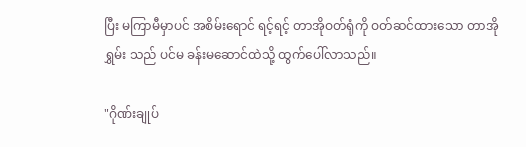ပြီး မကြာမီမှာပင် အစိမ်းရောင် ရင့်ရင့် တာအိုဝတ်ရုံကို ဝတ်ဆင်ထားသော တာအိုရွှမ်း သည် ပင်မ ခန်းမဆောင်ထဲသို့ ထွက်ပေါ်လာသည်။

"ဂိုဏ်းချုပ်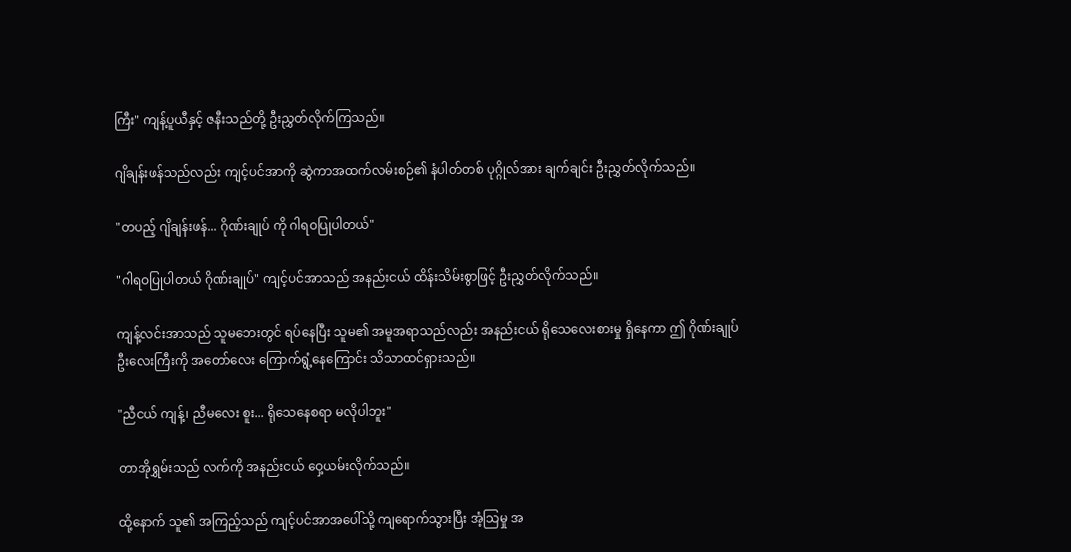ကြီး" ကျန့်ပူယီနှင့် ဇနီးသည်တို့ ဦးညွှတ်လိုက်ကြသည်။

ဂျိချန်းဖန်သည်လည်း ကျင့်ပင်အာကို ဆွဲကာအထက်လမ်းစဉ်၏ နံပါတ်တစ် ပုဂ္ဂိုလ်အား ချက်ချင်း ဦးညွှတ်လိုက်သည်။

"တပည့် ဂျိချန်းဖန်... ဂိုဏ်းချုပ် ကို ဂါရဝပြုပါတယ်"

"ဂါရဝပြုပါတယ် ဂိုဏ်းချုပ်" ကျင့်ပင်အာသည် အနည်းငယ် ထိန်းသိမ်းစွာဖြင့် ဦးညွှတ်လိုက်သည်။

ကျန့်လင်းအာသည် သူမဘေးတွင် ရပ်နေပြီး သူမ၏ အမူအရာသည်လည်း အနည်းငယ် ရိုသေလေးစားမှု ရှိနေကာ ဤ ဂိုဏ်းချုပ် ဦးလေးကြီးကို အတော်လေး ကြောက်ရွံ့နေကြောင်း သိသာထင်ရှားသည်။

"ညီငယ် ကျန့်၊ ညီမလေး စူး... ရိုသေနေစရာ မလိုပါဘူး"

တာအိုရွှမ်းသည် လက်ကို အနည်းငယ် ဝှေ့ယမ်းလိုက်သည်။

ထို့နောက် သူ၏ အကြည့်သည် ကျင့်ပင်အာအပေါ်သို့ ကျရောက်သွားပြီး အံ့သြမှု အ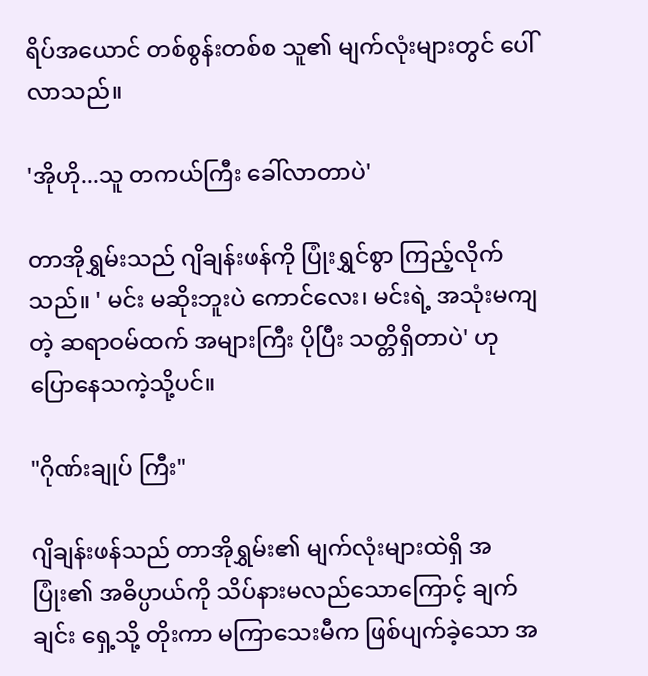ရိပ်အယောင် တစ်စွန်းတစ်စ သူ၏ မျက်လုံးများတွင် ပေါ်လာသည်။

'အိုဟို...သူ တကယ်ကြီး ခေါ်လာတာပဲ'

တာအိုရွှမ်းသည် ဂျိချန်းဖန်ကို ပြုံးရွှင်စွာ ကြည့်လိုက်သည်။ ' မင်း မဆိုးဘူးပဲ ကောင်လေး၊ မင်းရဲ့ အသုံးမကျတဲ့ ဆရာဝမ်ထက် အများကြီး ပိုပြီး သတ္တိရှိတာပဲ' ဟု ပြောနေသကဲ့သို့ပင်။

"ဂိုဏ်းချုပ် ကြီး"

ဂျိချန်းဖန်သည် တာအိုရွှမ်း၏ မျက်လုံးများထဲရှိ အပြုံး၏ အဓိပ္ပာယ်ကို သိပ်နားမလည်သောကြောင့် ချက်ချင်း ရှေ့သို့ တိုးကာ မကြာသေးမီက ဖြစ်ပျက်ခဲ့သော အ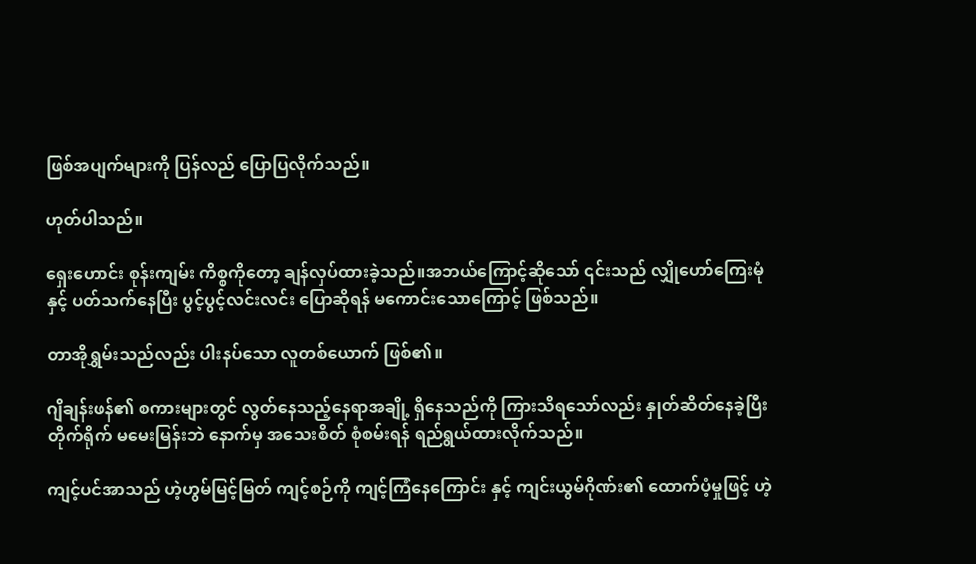ဖြစ်အပျက်များကို ပြန်လည် ပြောပြလိုက်သည်။

ဟုတ်ပါသည်။

ရှေးဟောင်း စုန်းကျမ်း ကိစ္စကိုတော့ ချန်လှပ်ထားခဲ့သည်။အဘယ်ကြောင့်ဆိုသော် ၎င်းသည် လျှိုဟော်ကြေးမုံ နှင့် ပတ်သက်နေပြီး ပွင့်ပွင့်လင်းလင်း ပြောဆိုရန် မကောင်းသောကြောင့် ဖြစ်သည်။

တာအိုရွှမ်းသည်လည်း ပါးနပ်သော လူတစ်ယောက် ဖြစ်၏။

ဂျိချန်းဖန်၏ စကားများတွင် လွတ်နေသည့်နေရာအချို့ ရှိနေသည်ကို ကြားသိရသော်လည်း နှုတ်ဆိတ်နေခဲ့ပြီး တိုက်ရိုက် မမေးမြန်းဘဲ နောက်မှ အသေးစိတ် စုံစမ်းရန် ရည်ရွယ်ထားလိုက်သည်။

ကျင့်ပင်အာသည် ဟဲ့ဟွမ်မြင့်မြတ် ကျင့်စဉ်ကို ကျင့်ကြံနေကြောင်း နှင့် ကျင်းယွမ်ဂိုဏ်း၏ ထောက်ပံ့မှုဖြင့် ဟဲ့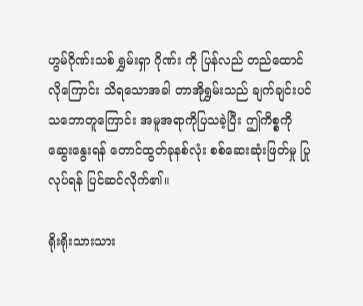ဟွမ်ဂိုဏ်းသစ် ရွှမ်းရှာ ဂိုဏ်း ကို ပြန်လည် တည်ထောင်လိုကြောင်း သိရသောအခါ တာအိုရွှမ်းသည် ချက်ချင်းပင် သဘောတူကြောင်း အမူအရာကိုပြသခဲ့ပြီး ဤကိစ္စကို ဆွေးနွေးရန် တောင်ထွတ်ခုနစ်လုံး စစ်ဆေးဆုံးဖြတ်မှု ပြုလုပ်ရန် ပြင်ဆင်လိုက်၏။

ရိုးရိုးသားသား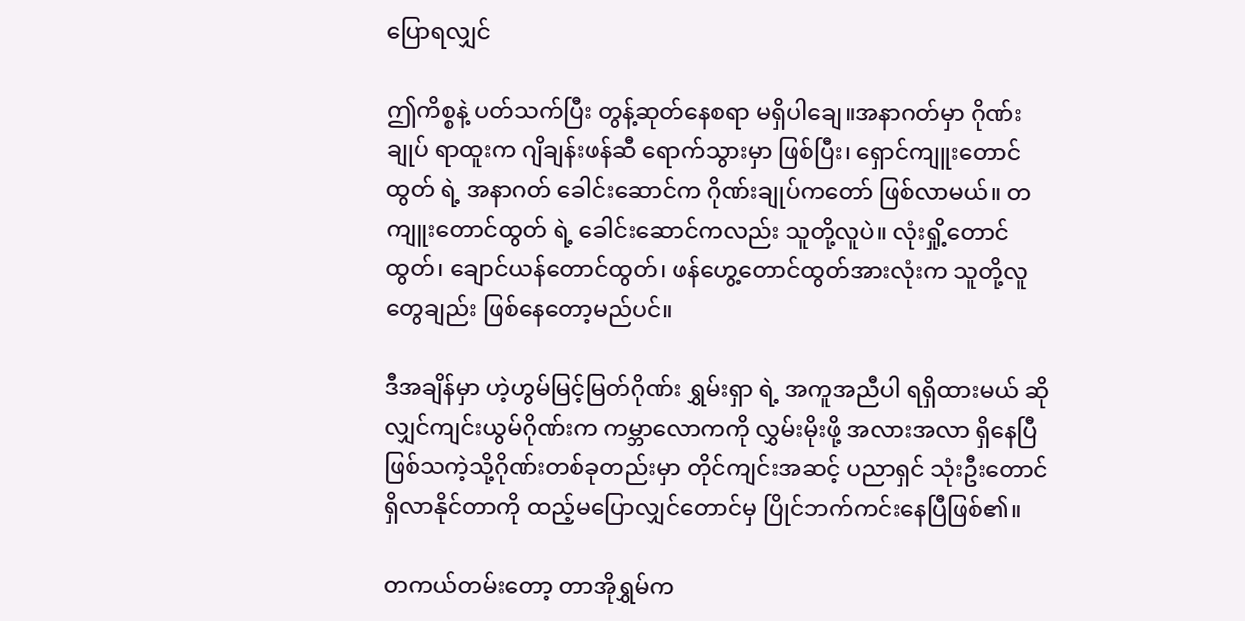ပြောရလျှင်

ဤကိစ္စနဲ့ ပတ်သက်ပြီး တွန့်ဆုတ်နေစရာ မရှိပါချေ။အနာဂတ်မှာ ဂိုဏ်းချုပ် ရာထူးက ဂျိချန်းဖန်ဆီ ရောက်သွားမှာ ဖြစ်ပြီး၊ ရှောင်ကျူးတောင်ထွတ် ရဲ့ အနာဂတ် ခေါင်းဆောင်က ဂိုဏ်းချုပ်ကတော် ဖြစ်လာမယ်။ တကျူးတောင်ထွတ် ရဲ့ ခေါင်းဆောင်ကလည်း သူတို့လူပဲ။ လုံးရှို့တောင်ထွတ်၊ ချောင်ယန်တောင်ထွတ်၊ ဖန်ဟွေ့တောင်ထွတ်အားလုံးက သူတို့လူတွေချည်း ဖြစ်နေတော့မည်ပင်။

ဒီအချိန်မှာ ဟဲ့ဟွမ်မြင့်မြတ်ဂိုဏ်း ရွှမ်းရှာ ရဲ့ အကူအညီပါ ရရှိထားမယ် ဆိုလျှင်ကျင်းယွမ်ဂိုဏ်းက ကမ္ဘာလောကကို လွှမ်းမိုးဖို့ အလားအလာ ရှိနေပြီ ဖြစ်သကဲ့သို့ဂိုဏ်းတစ်ခုတည်းမှာ တိုင်ကျင်းအဆင့် ပညာရှင် သုံးဦးတောင် ရှိလာနိုင်တာကို ထည့်မပြောလျှင်တောင်မှ ပြိုင်ဘက်ကင်းနေပြီဖြစ်၏။

တကယ်တမ်းတော့ တာအိုရွှမ်က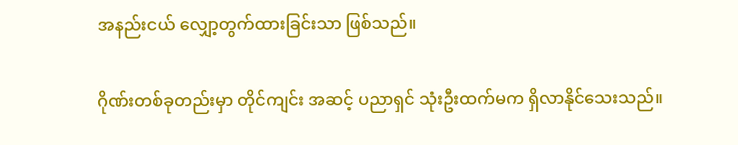အနည်းငယ် လျှော့တွက်ထားခြင်းသာ ဖြစ်သည်။

ဂိုဏ်းတစ်ခုတည်းမှာ တိုင်ကျင်း အဆင့် ပညာရှင် သုံးဦးထက်မက ရှိလာနိုင်သေးသည်။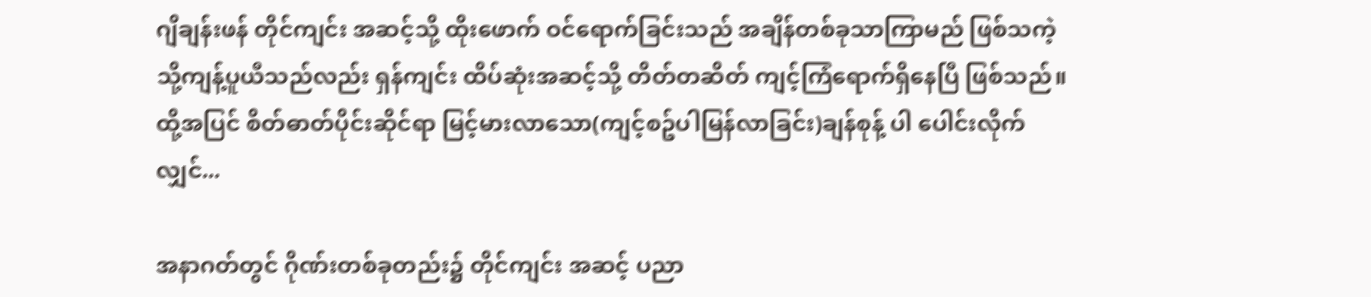ဂျိချန်းဖန် တိုင်ကျင်း အဆင့်သို့ ထိုးဖောက် ဝင်ရောက်ခြင်းသည် အချိန်တစ်ခုသာကြာမည် ဖြစ်သကဲ့သို့ကျန့်ပူယီသည်လည်း ရှန်ကျင်း ထိပ်ဆုံးအဆင့်သို့ တိတ်တဆိတ် ကျင့်ကြံရောက်ရှိနေပြီ ဖြစ်သည်။ ထို့အပြင် စိတ်ဓာတ်ပိုင်းဆိုင်ရာ မြင့်မားလာသော(ကျင့်စဥ်ပါမြန်လာခြင်း)ချန်စုန့် ပါ ပေါင်းလိုက်လျှင်...

အနာဂတ်တွင် ဂိုဏ်းတစ်ခုတည်း၌ တိုင်ကျင်း အဆင့် ပညာ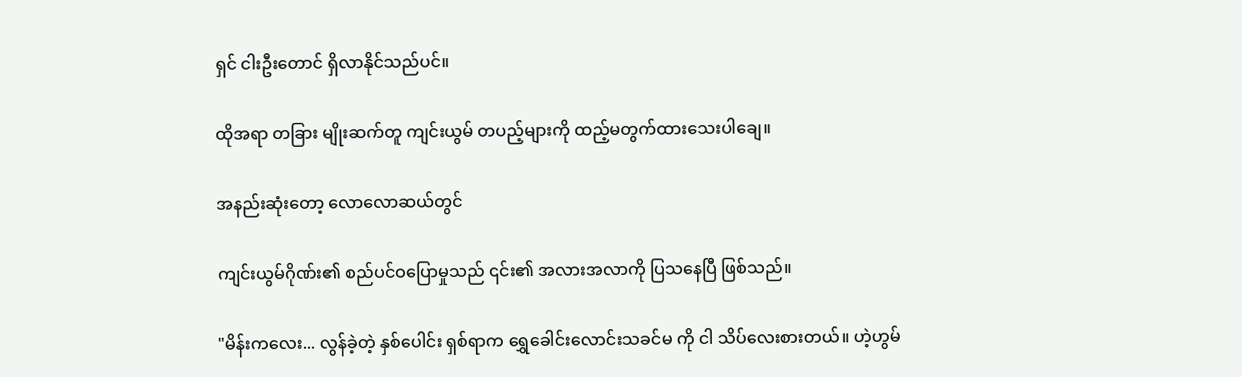ရှင် ငါးဦးတောင် ရှိလာနိုင်သည်ပင်။

ထိုအရာ တခြား မျိုးဆက်တူ ကျင်းယွမ် တပည့်များကို ထည့်မတွက်ထားသေးပါချေ။

အနည်းဆုံးတော့ လောလောဆယ်တွင်

ကျင်းယွမ်ဂိုဏ်း၏ စည်ပင်ဝပြောမှုသည် ၎င်း၏ အလားအလာကို ပြသနေပြီ ဖြစ်သည်။

"မိန်းကလေး... လွန်ခဲ့တဲ့ နှစ်ပေါင်း ရှစ်ရာက ရွှေခေါင်းလောင်းသခင်မ ကို ငါ သိပ်လေးစားတယ်။ ဟဲ့ဟွမ်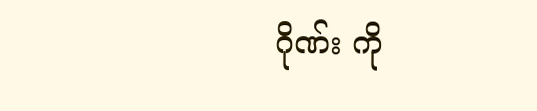ဂိုဏ်း ကို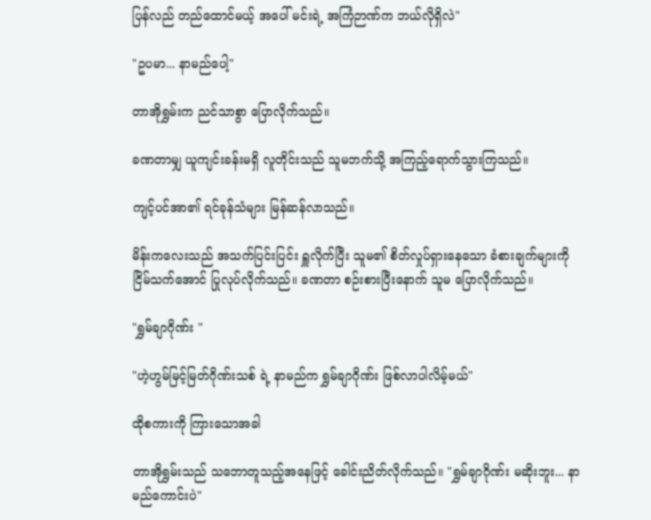ပြန်လည် တည်ထောင်မယ့် အပေါ် မင်းရဲ့ အကြံဉာဏ်က ဘယ်လိုရှိလဲ"

"ဥပမာ... နာမည်ပေါ့"

တာအိုရွှမ်းက ညင်သာစွာ ပြောလိုက်သည်။

ခဏတာမျှ ယူကျင်းခန်းမရှိ လူတိုင်းသည် သူမဘက်သို့ အကြည့်ရောက်သွားကြသည်။

ကျင့်ပင်အာ၏ ရင်ခုန်သံများ မြန်ဆန်လာသည်။

မိန်းကလေးသည် အသက်ပြင်းပြင်း ရှူလိုက်ပြီး သူမ၏ စိတ်လှုပ်ရှားနေသော ခံစားချက်များကို ငြိမ်သက်အောင် ပြုလုပ်လိုက်သည်။ ခဏတာ စဉ်းစားပြီးနောက် သူမ ပြောလိုက်သည်။

"ရွှမ်ချာဂိုဏ်း "

"ဟဲ့ဟွမ်မြင့်မြတ်ဂိုဏ်းသစ် ရဲ့ နာမည်က ရွှမ်ချာဂိုဏ်း ဖြစ်လာပါလိမ့်မယ်"

ထိုစကားကို ကြားသောအခါ

တာအိုရွှမ်းသည် သဘောတူသည့်အနေဖြင့် ခေါင်းညိတ်လိုက်သည်။ "ရွှမ်ချာဂိုဏ်း မဆိုးဘူး... နာမည်ကောင်းပဲ"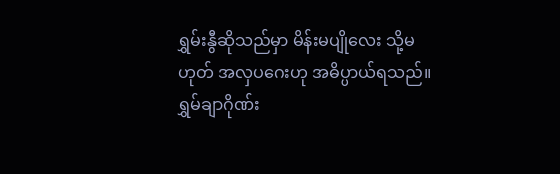ရွှမ်းနွီဆိုသည်မှာ မိန်းမပျိုလေး သို့မဟုတ် အလှပဂေးဟု အဓိပ္ပာယ်ရသည်။ ရွှမ်ချာဂိုဏ်း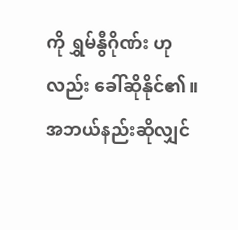ကို ရွှမ်နွီဂိုဏ်း ဟုလည်း ခေါ်ဆိုနိုင်၏။အဘယ်နည်းဆိုလျှင်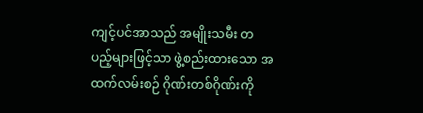ကျင့်ပင်အာသည် အမျိုးသမီး တပည့်များဖြင့်သာ ဖွဲ့စည်းထားသော အထက်လမ်းစဉ် ဂိုဏ်းတစ်ဂိုဏ်းကို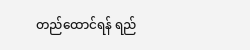တည်ထောင်ရန် ရည်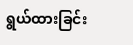ရွယ်ထားခြင်း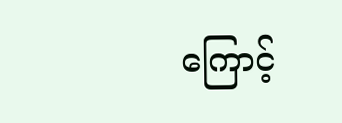ကြောင့်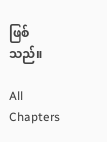ဖြစ်သည်။

All Chapters